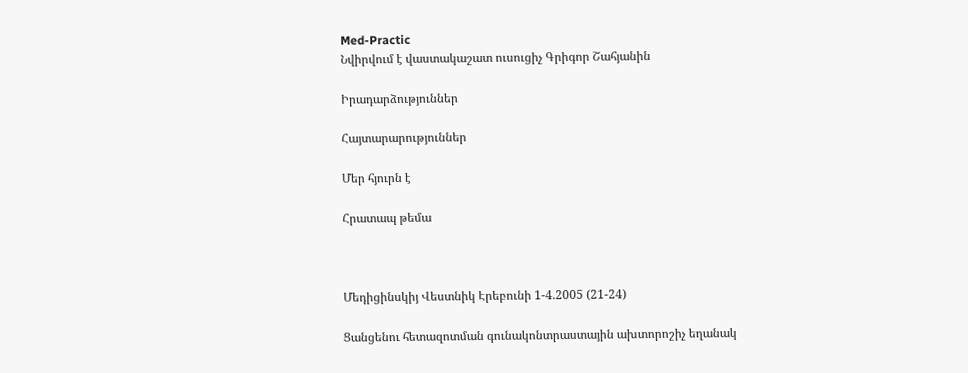Med-Practic
Նվիրվում է վաստակաշատ ուսուցիչ Գրիգոր Շահյանին

Իրադարձություններ

Հայտարարություններ

Մեր հյուրն է

Հրատապ թեմա



Մեդիցինսկիյ Վեստնիկ Էրեբունի 1-4.2005 (21-24)

Ցանցենու հետազոտման գունակոնտրաստային ախտորոշիչ եղանակ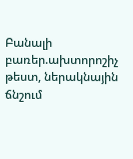Բանալի բառեր.ախտորոշիչ թեստ, ներակնային ճնշում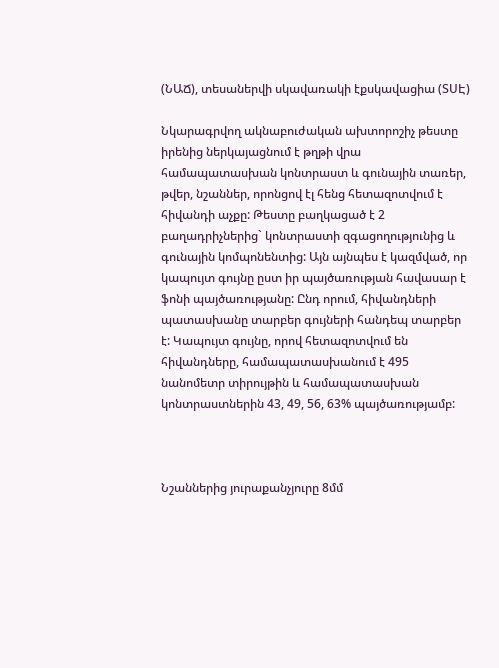(ՆԱՃ), տեսաներվի սկավառակի էքսկավացիա (ՏՍԷ)

Նկարագրվող ակնաբուժական ախտորոշիչ թեստը իրենից ներկայացնում է թղթի վրա համապատասխան կոնտրաստ և գունային տառեր, թվեր, նշաններ, որոնցով էլ հենց հետազոտվում է հիվանդի աչքը: Թեստը բաղկացած է 2 բաղադրիչներից` կոնտրաստի զգացողությունից և գունային կոմպոնենտից: Այն այնպես է կազմված, որ կապույտ գույնը ըստ իր պայծառության հավասար է ֆոնի պայծառությանը: Ընդ որում, հիվանդների պատասխանը տարբեր գույների հանդեպ տարբեր է: Կապույտ գույնը, որով հետազոտվում են հիվանդները, համապատասխանում է 495 նանոմետր տիրույթին և համապատասխան կոնտրաստներին 43, 49, 56, 63% պայծառությամբ:



Նշաններից յուրաքանչյուրը 8մմ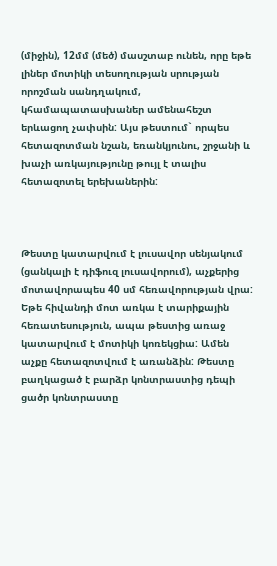(միջին), 12մմ (մեծ) մասշտաբ ունեն, որը եթե լիներ մոտիկի տեսողության սրության որոշման սանդղակում, կհամապատասխաներ ամենահեշտ երևացող չափսին: Այս թեստում` որպես հետազոտման նշան, եռանկյունու, շրջանի և խաչի առկայությունը թույլ է տալիս հետազոտել երեխաներին:



Թեստը կատարվում է լուսավոր սենյակում (ցանկալի է դիֆուզ լուսավորում), աչքերից մոտավորապես 40 սմ հեռավորության վրա: Եթե հիվանդի մոտ առկա է տարիքային հեռատեսություն, ապա թեստից առաջ կատարվում է մոտիկի կոռեկցիա: Ամեն աչքը հետազոտվում է առանձին: Թեստը բաղկացած է բարձր կոնտրաստից դեպի ցածր կոնտրաստը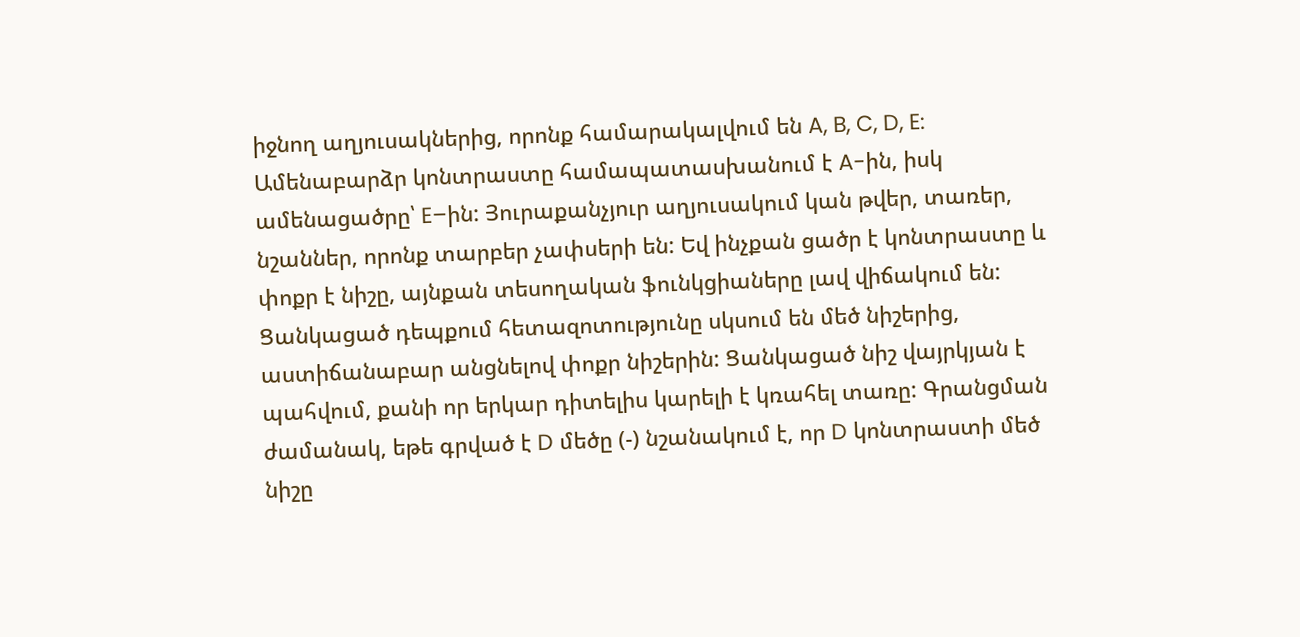իջնող աղյուսակներից, որոնք համարակալվում են A, B, C, D, E: Ամենաբարձր կոնտրաստը համապատասխանում է A-ին, իսկ ամենացածրը՝ E–ին: Յուրաքանչյուր աղյուսակում կան թվեր, տառեր, նշաններ, որոնք տարբեր չափսերի են: Եվ ինչքան ցածր է կոնտրաստը և փոքր է նիշը, այնքան տեսողական ֆունկցիաները լավ վիճակում են: Ցանկացած դեպքում հետազոտությունը սկսում են մեծ նիշերից, աստիճանաբար անցնելով փոքր նիշերին: Ցանկացած նիշ վայրկյան է պահվում, քանի որ երկար դիտելիս կարելի է կռահել տառը: Գրանցման ժամանակ, եթե գրված է D մեծը (-) նշանակում է, որ D կոնտրաստի մեծ նիշը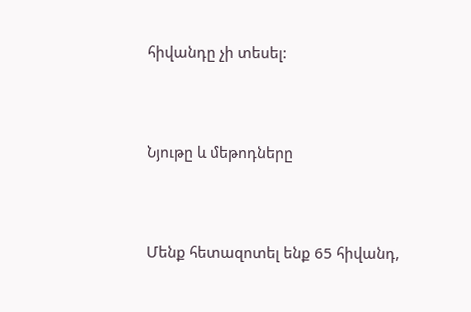հիվանդը չի տեսել:



Նյութը և մեթոդները



Մենք հետազոտել ենք 65 հիվանդ,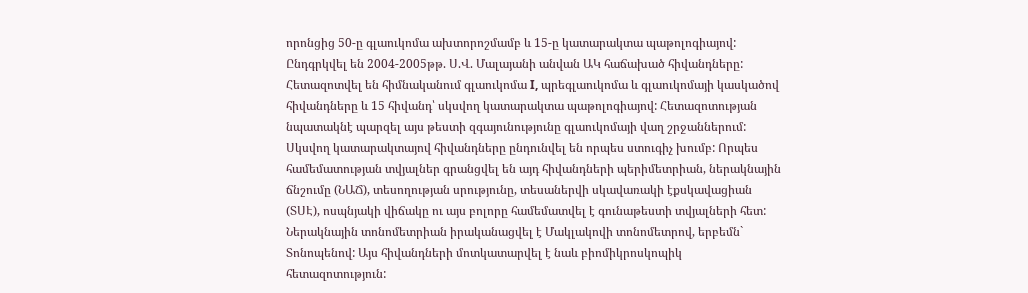որոնցից 50-ը գլաուկոմա ախտորոշմամբ և 15-ը կատարակտա պաթոլոգիայով: Ընդգրկվել են 2004-2005թթ. Ս.Վ. Մալայանի անվան ԱԿ հաճախած հիվանդները: Հետազոտվել են հիմնականում գլաուկոմա I, պրեգլաուկոմա և գլաուկոմայի կասկածով հիվանդները և 15 հիվանդ՝ սկսվող կատարակտա պաթոլոգիայով: Հետազոտության նպատակնէ պարզել այս թեստի զգայունությունը գլաուկոմայի վաղ շրջաններում: Սկսվող կատարակտայով հիվանդները ընդունվել են որպես ստուգիչ խումբ: Որպես համեմատության տվյալներ գրանցվել են այդ հիվանդների պերիմետրիան, ներակնային ճնշումը (ՆԱՃ), տեսողության սրությունը, տեսաներվի սկավառակի էքսկավացիան (ՏՍԷ), ոսպնյակի վիճակը ու այս բոլորը համեմատվել է գունաթեստի տվյալների հետ: Ներակնային տոնոմետրիան իրականացվել է Մակլակովի տոնոմետրով, երբեմն` Տոնոպենով: Այս հիվանդների մոտկատարվել է նաև բիոմիկրոսկոպիկ հետազոտություն: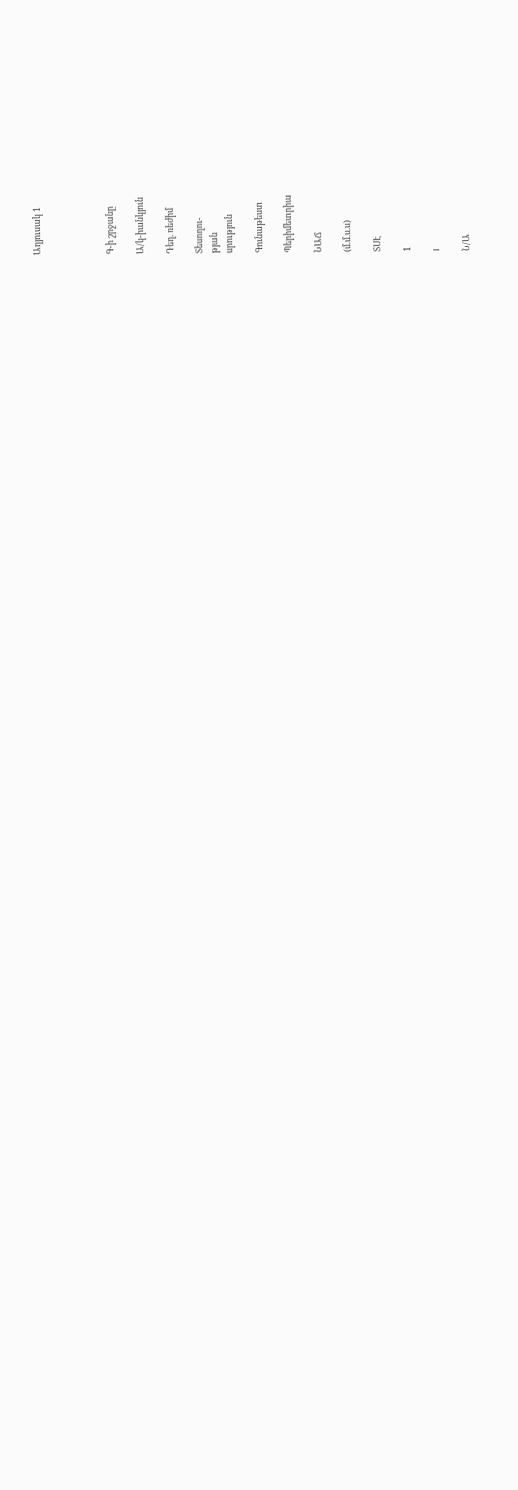Աղյուսակ 1




Գ-ի շրջանը

Ա/կ-իանկյուն

Դեղ. ռեժիմ

Տեսողու-
թյան
սրություն

Գունաթեստ

Պերիմետրիա

ՆԱՃ

(մ.մ.ս.ս)

ՏՍԷ

1

I

Ն/Ա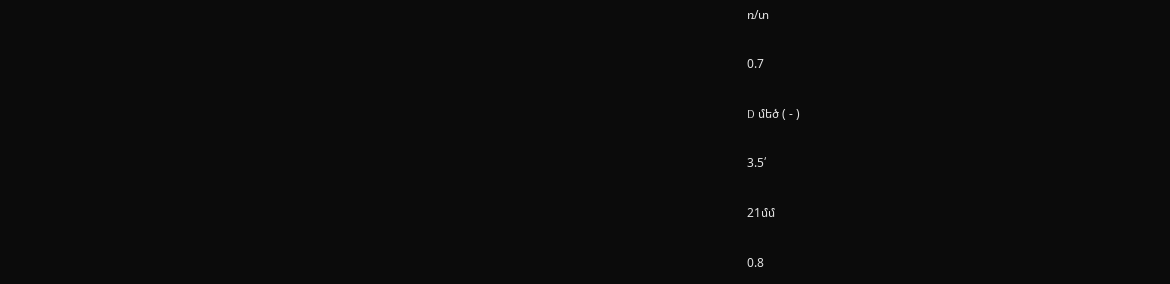ռ/տ

0.7

D մեծ ( - )

3.5՛

21մմ

0.8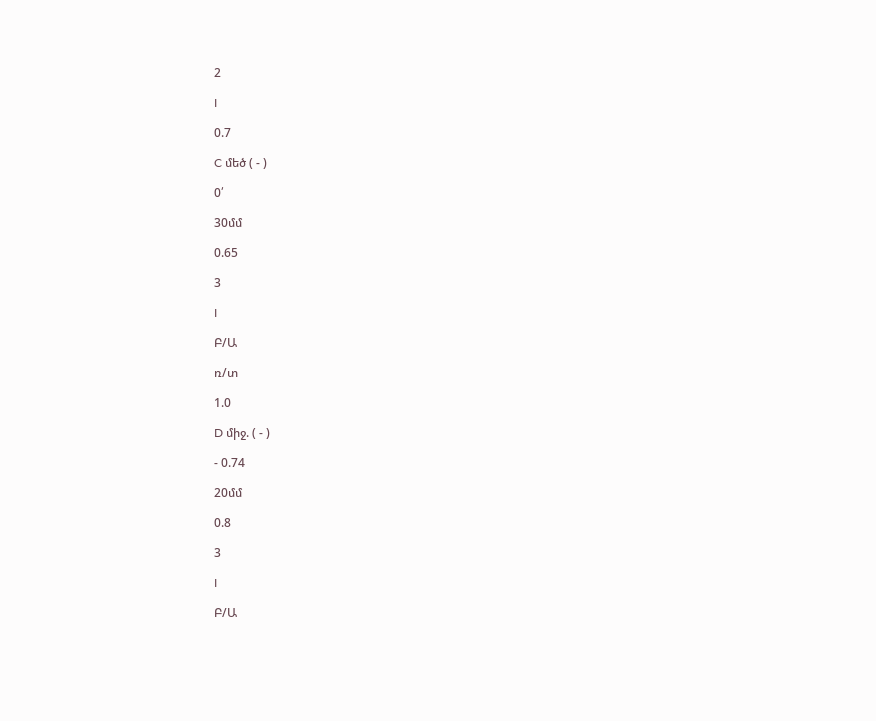2

I

0.7

C մեծ ( - )

0՛

30մմ

0.65

3

I

Բ/Ա

ռ/տ

1.0

D միջ. ( - )

- 0.74

20մմ

0.8

3

I

Բ/Ա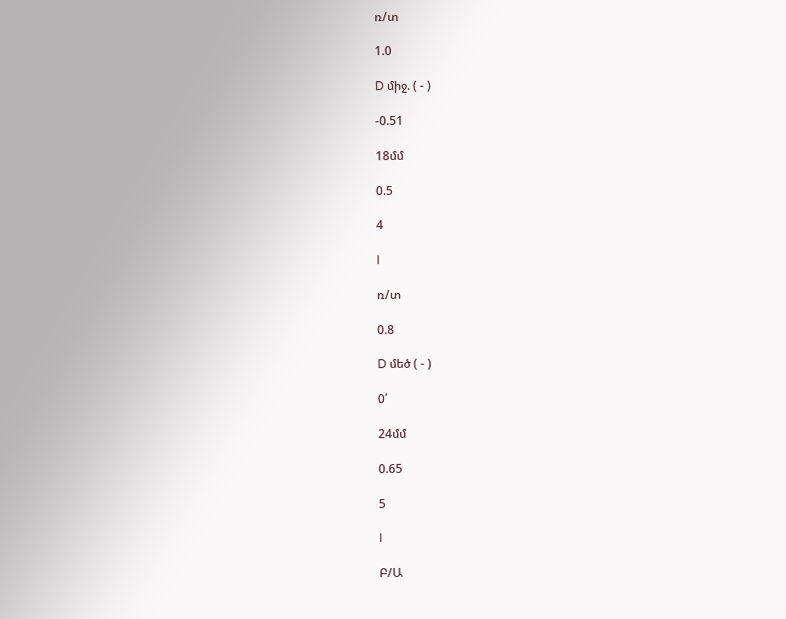ռ/տ

1.0

D միջ. ( - )

-0.51

18մմ

0.5

4

I

ռ/տ

0.8

D մեծ ( - )

0՛

24մմ

0.65

5

I

Բ/Ա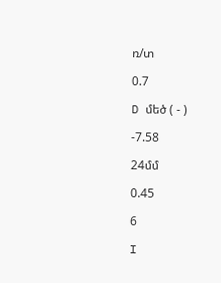ռ/տ

0.7

D մեծ ( - )

-7.58

24մմ

0.45

6

I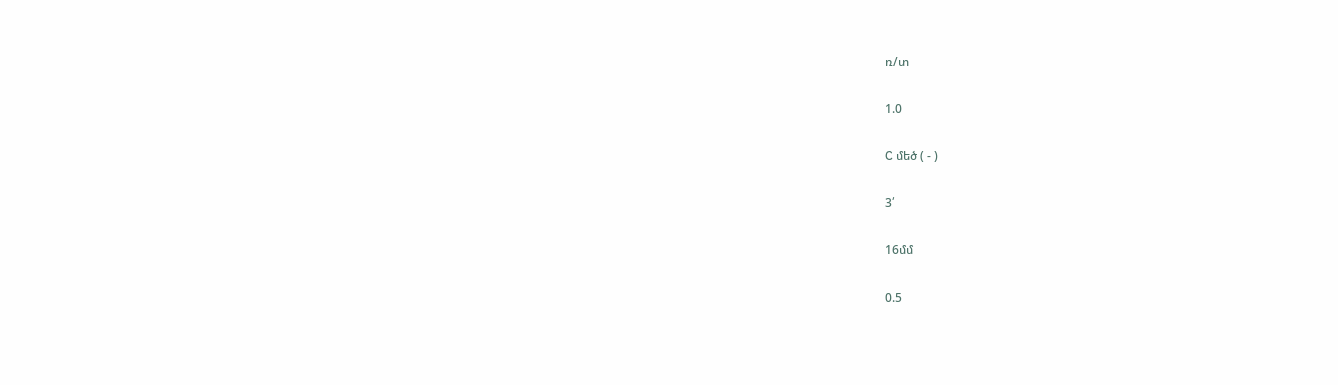ռ/տ

1.0

C մեծ ( - )

3՛

16մմ

0.5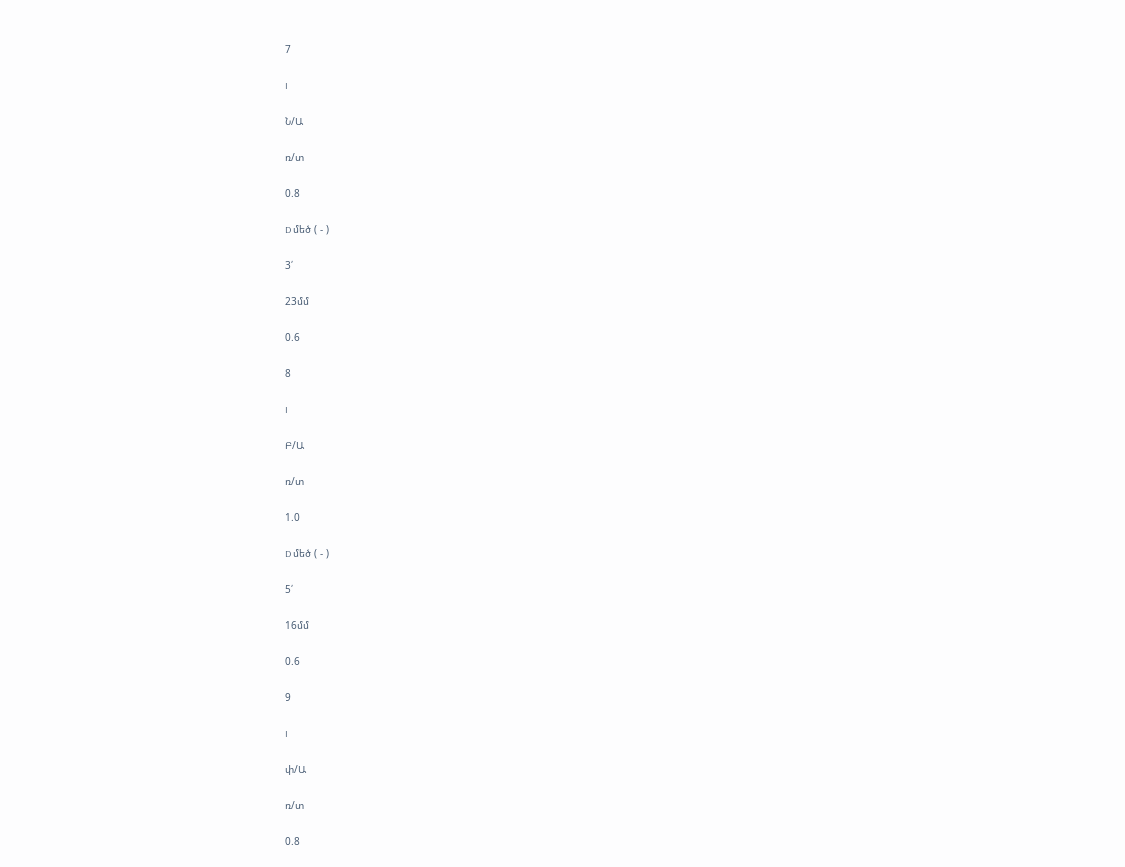7

I

Ն/Ա

ռ/տ

0.8

D մեծ ( - )

3՛

23մմ

0.6

8

I

Բ/Ա

ռ/տ

1.0

D մեծ ( - )

5՛

16մմ

0.6

9

I

փ/Ա

ռ/տ

0.8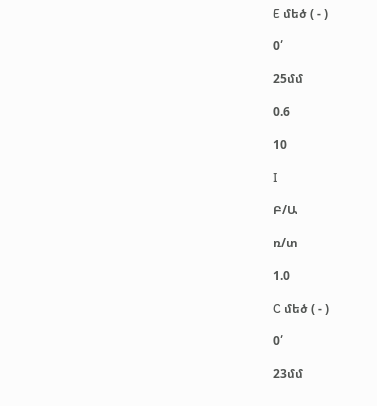E մեծ ( - )

0՛

25մմ

0.6

10

I

Բ/Ա

ռ/տ

1.0

C մեծ ( - )

0՛

23մմ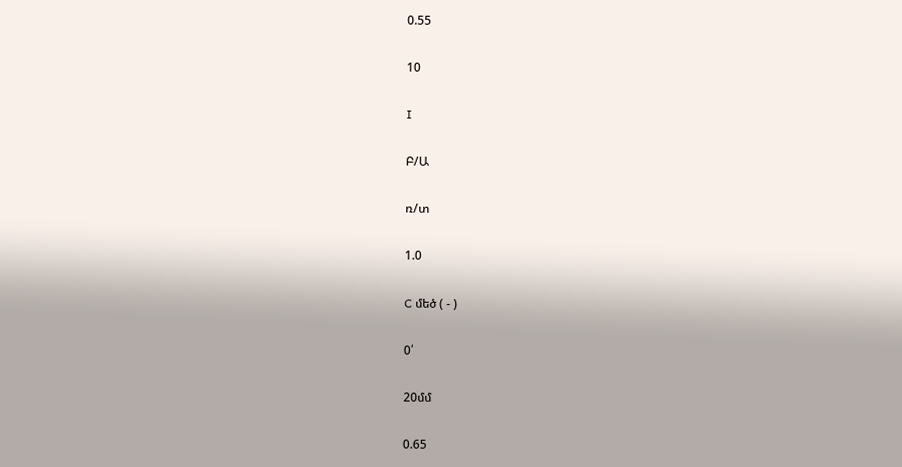0.55

10

I

Բ/Ա

ռ/տ

1.0

C մեծ ( - )

0՛

20մմ

0.65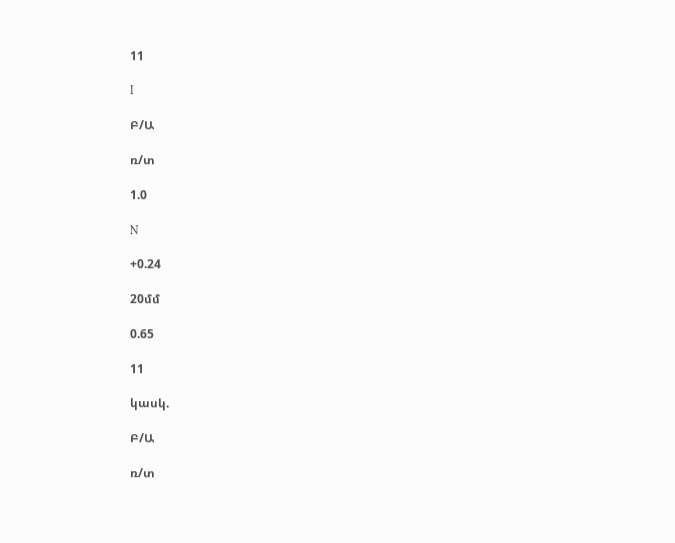11

I

Բ/Ա

ռ/տ

1.0

N

+0.24

20մմ

0.65

11

կասկ.

Բ/Ա

ռ/տ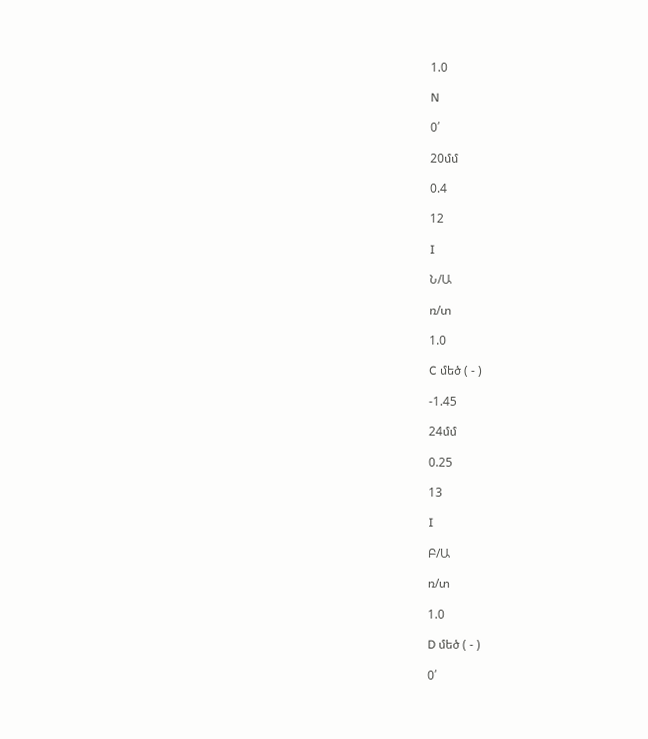1.0

N

0՛

20մմ

0.4

12

I

Ն/Ա

ռ/տ

1.0

C մեծ ( - )

-1.45

24մմ

0.25

13

I

Բ/Ա

ռ/տ

1.0

D մեծ ( - )

0՛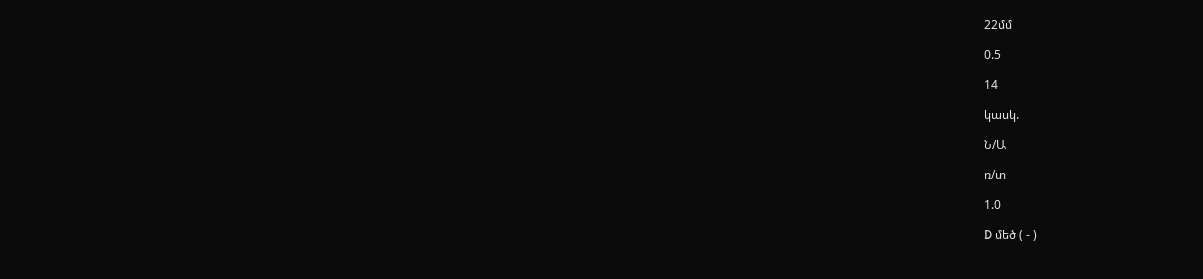22մմ

0.5

14

կասկ.

Ն/Ա

ռ/տ

1.0

D մեծ ( - )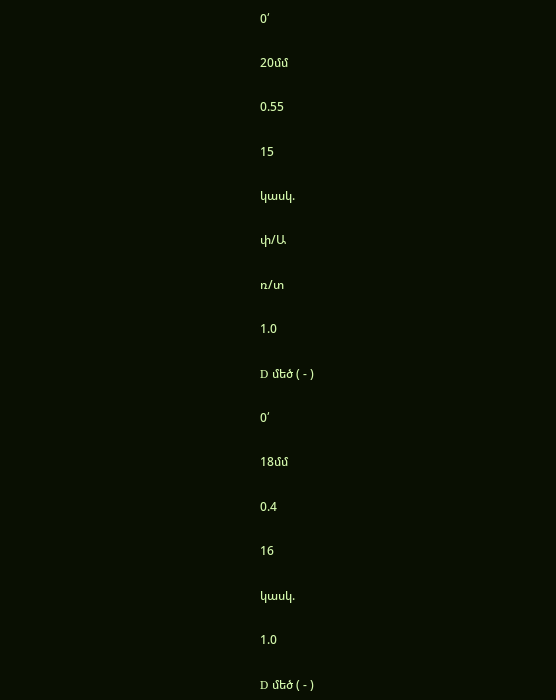0՛

20մմ

0.55

15

կասկ.

փ/Ա

ռ/տ

1.0

D մեծ ( - )

0՛

18մմ

0.4

16

կասկ.

1.0

D մեծ ( - )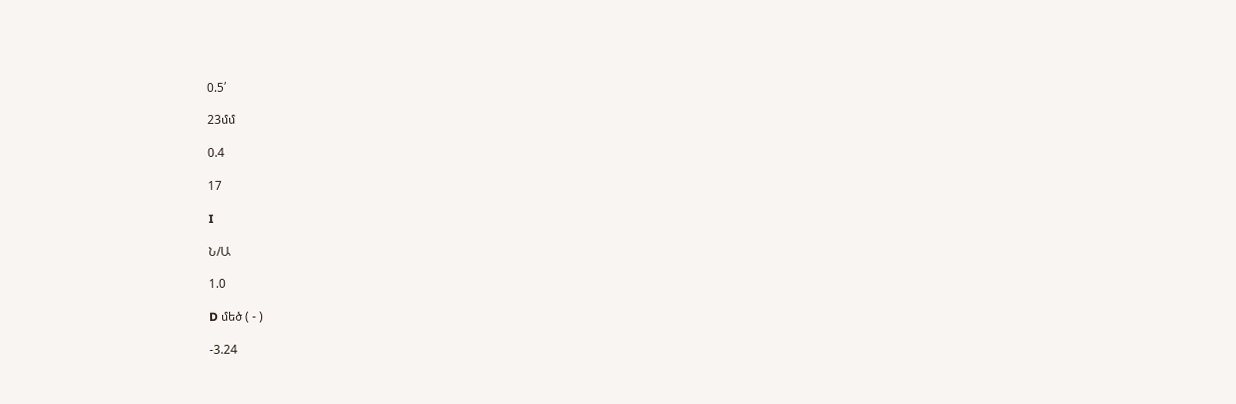0.5՛

23մմ

0.4

17

I

Ն/Ա

1.0

D մեծ ( - )

-3.24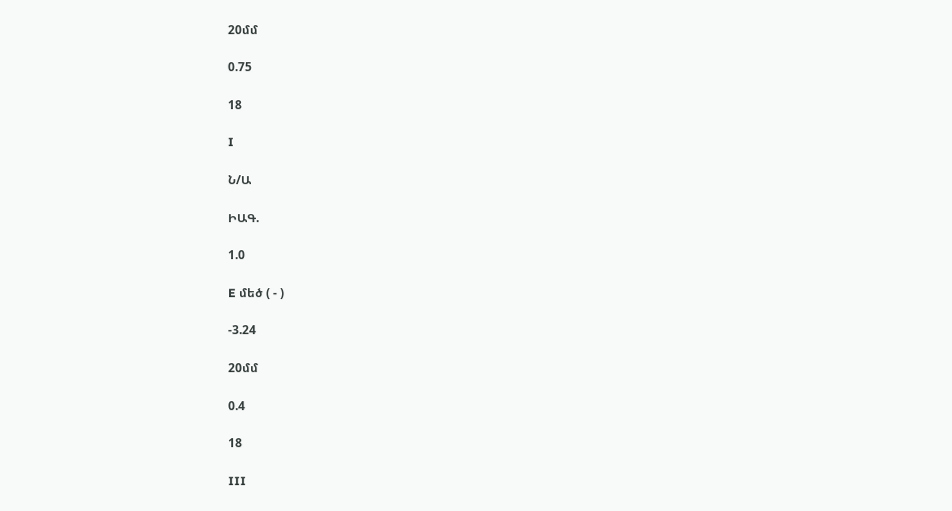20մմ

0.75

18

I

Ն/Ա

ԻԱԳ.

1.0

E մեծ ( - )

-3.24

20մմ

0.4

18

III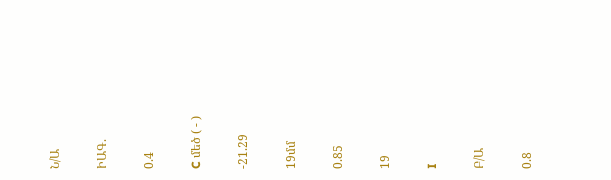Ն/Ա

ԻԱԳ.

0.4

C մեծ ( - )

-21.29

19մմ

0.85

19

I

Բ/Ա

0.8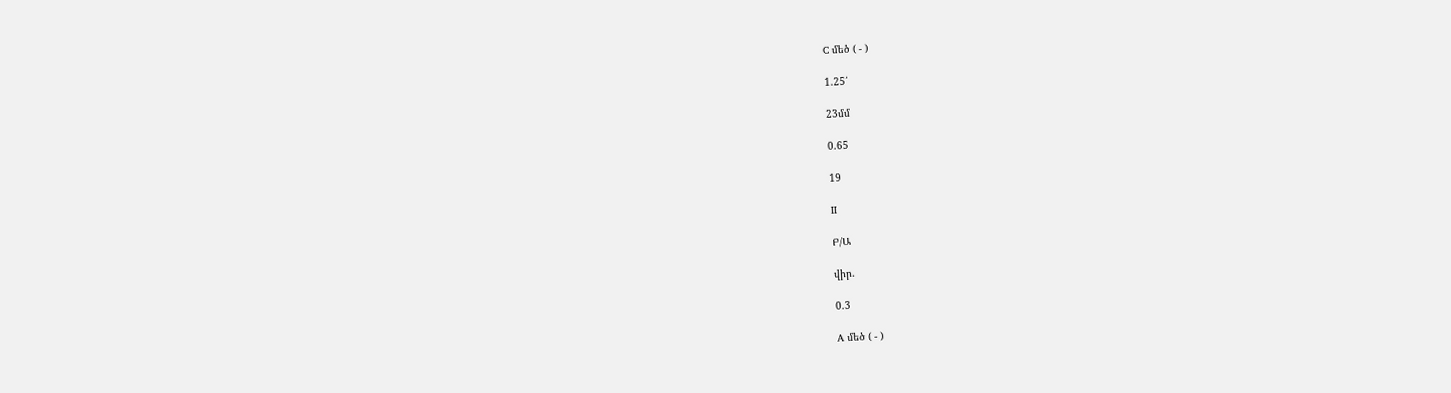C մեծ ( - )

1.25՛

23մմ

0.65

19

II

Բ/Ա

վիր.

0.3

A մեծ ( - )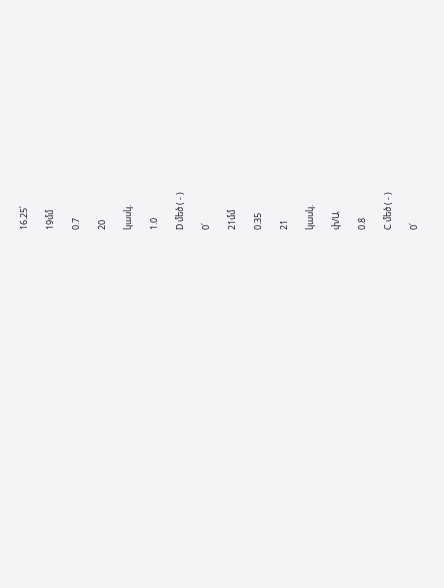16.25՛

19մմ

0.7

20

կասկ.

1.0

D մեծ ( - )

0՛

21մմ

0.35

21

կասկ.

փ/Ա

0.8

C մեծ ( - )

0՛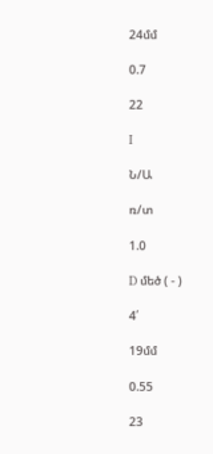24մմ

0.7

22

I

Ն/Ա

ռ/տ

1.0

D մեծ ( - )

4՛

19մմ

0.55

23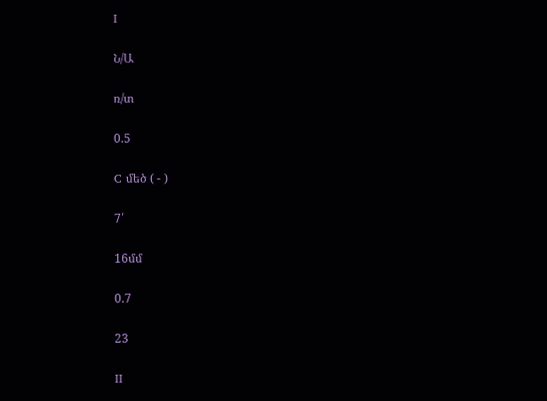I

Ն/Ա

ռ/տ

0.5

C մեծ ( - )

7՛

16մմ

0.7

23

II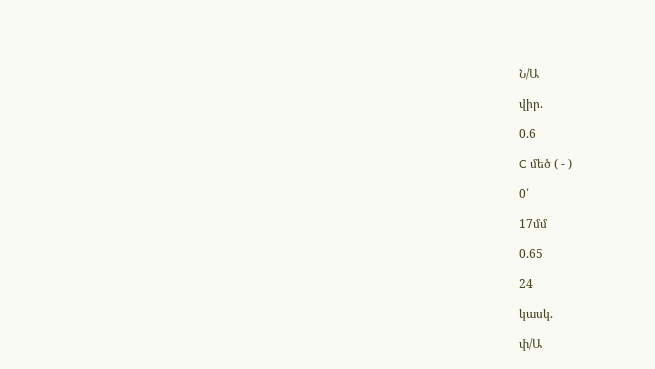Ն/Ա

վիր.

0.6

C մեծ ( - )

0՛

17մմ

0.65

24

կասկ.

փ/Ա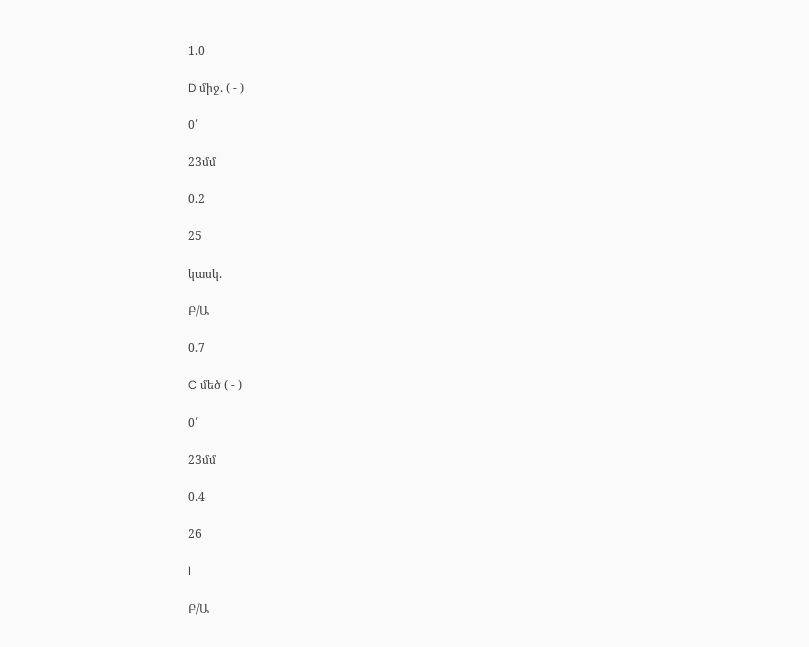1.0

D միջ. ( - )

0՛

23մմ

0.2

25

կասկ.

Բ/Ա

0.7

C մեծ ( - )

0՛

23մմ

0.4

26

I

Բ/Ա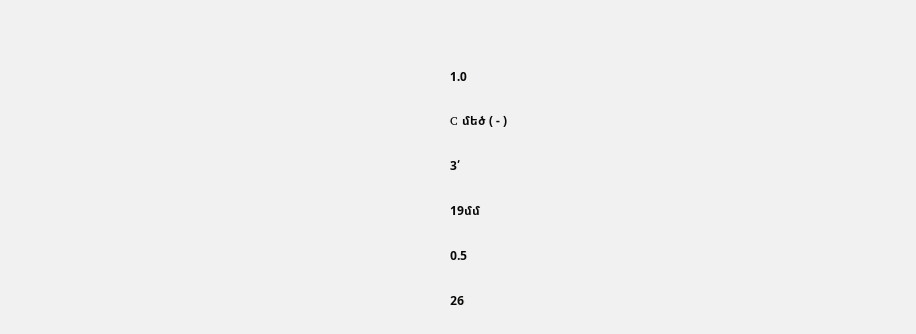1.0

C մեծ ( - )

3՛

19մմ

0.5

26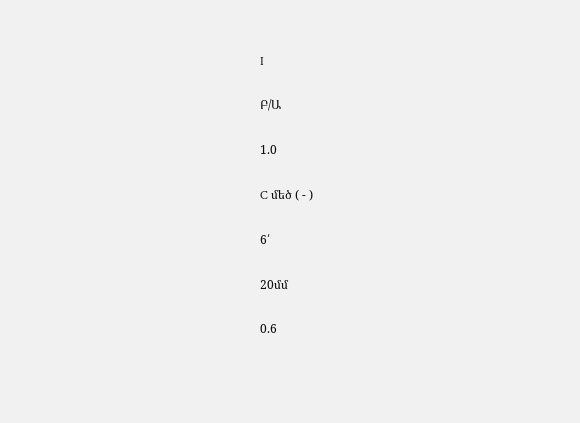I

Բ/Ա

1.0

C մեծ ( - )

6՛

20մմ

0.6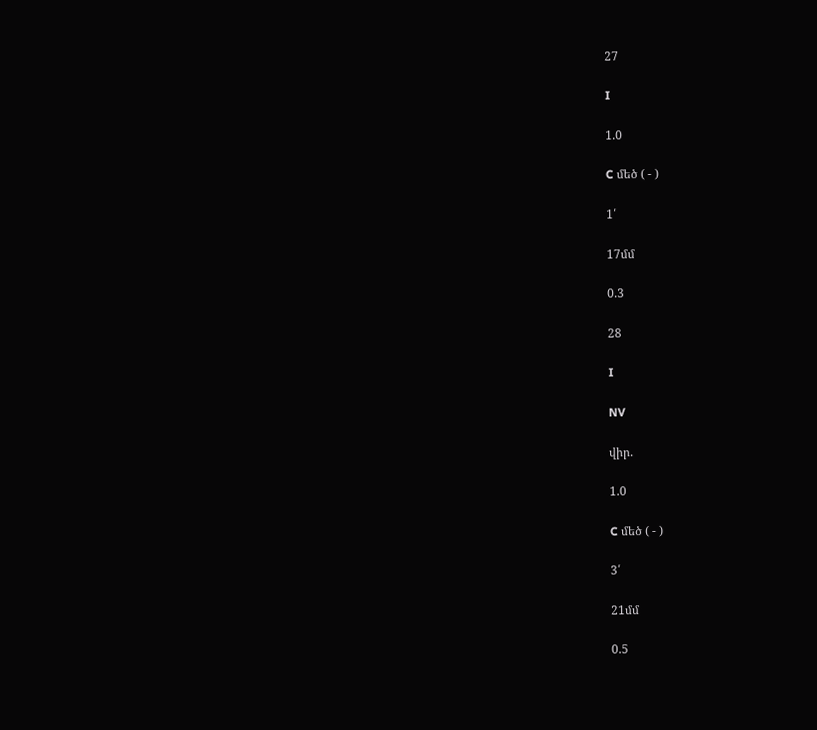27

I

1.0

C մեծ ( - )

1՛

17մմ

0.3

28

I

NV

վիր.

1.0

C մեծ ( - )

3՛

21մմ

0.5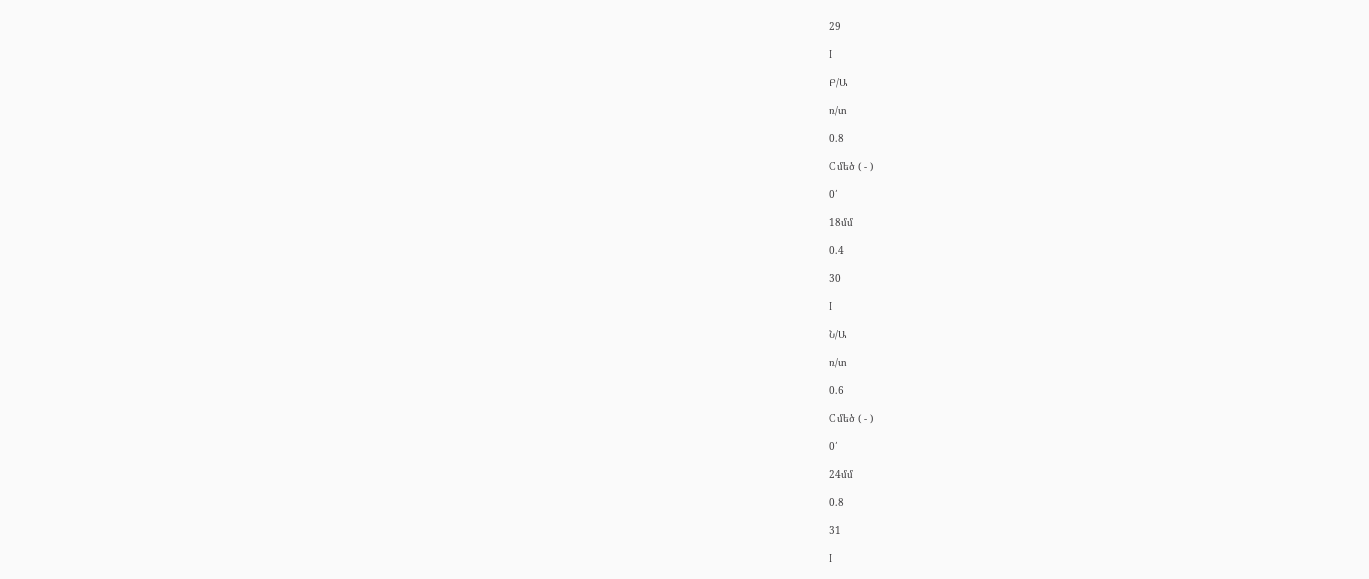29

I

Բ/Ա

ռ/տ

0.8

C մեծ ( - )

0՛

18մմ

0.4

30

I

Ն/Ա

ռ/տ

0.6

C մեծ ( - )

0՛

24մմ

0.8

31

I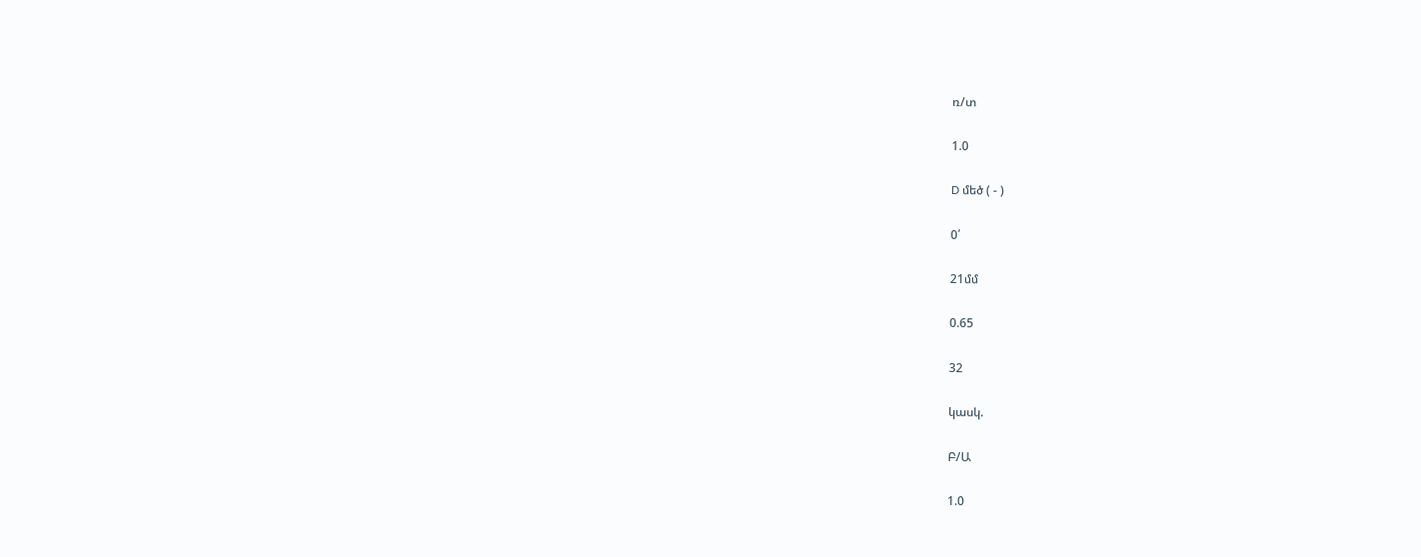ռ/տ

1.0

D մեծ ( - )

0՛

21մմ

0.65

32

կասկ.

Բ/Ա

1.0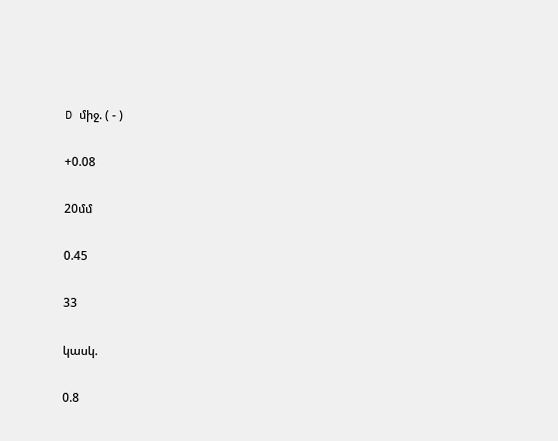D միջ. ( - )

+0.08

20մմ

0.45

33

կասկ.

0.8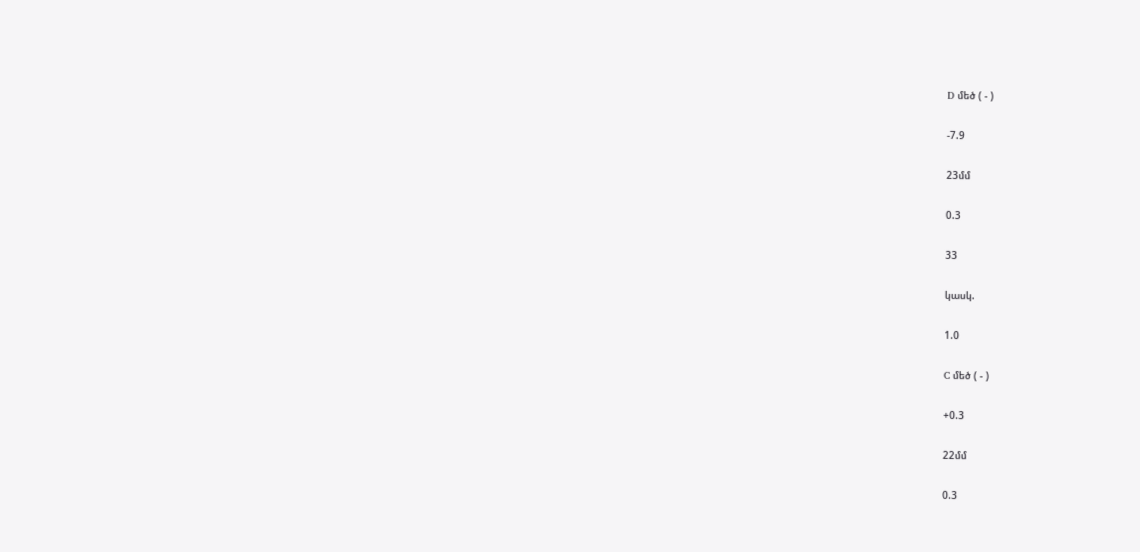D մեծ ( - )

-7.9

23մմ

0.3

33

կասկ.

1.0

C մեծ ( - )

+0.3

22մմ

0.3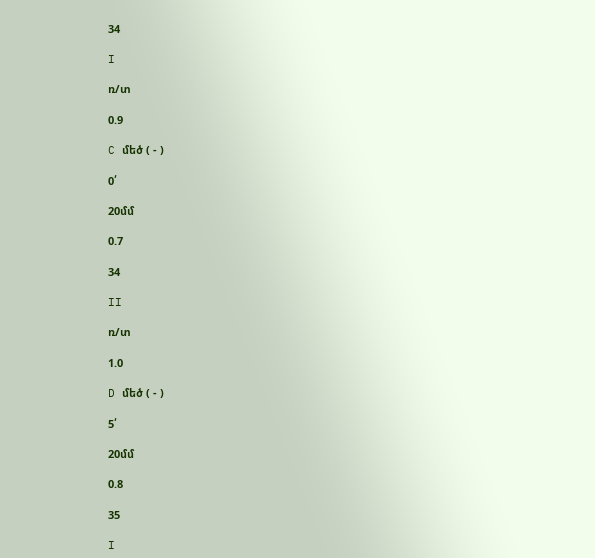34

I

ռ/տ

0.9

C մեծ ( - )

0՛

20մմ

0.7

34

II

ռ/տ

1.0

D մեծ ( - )

5՛

20մմ

0.8

35

I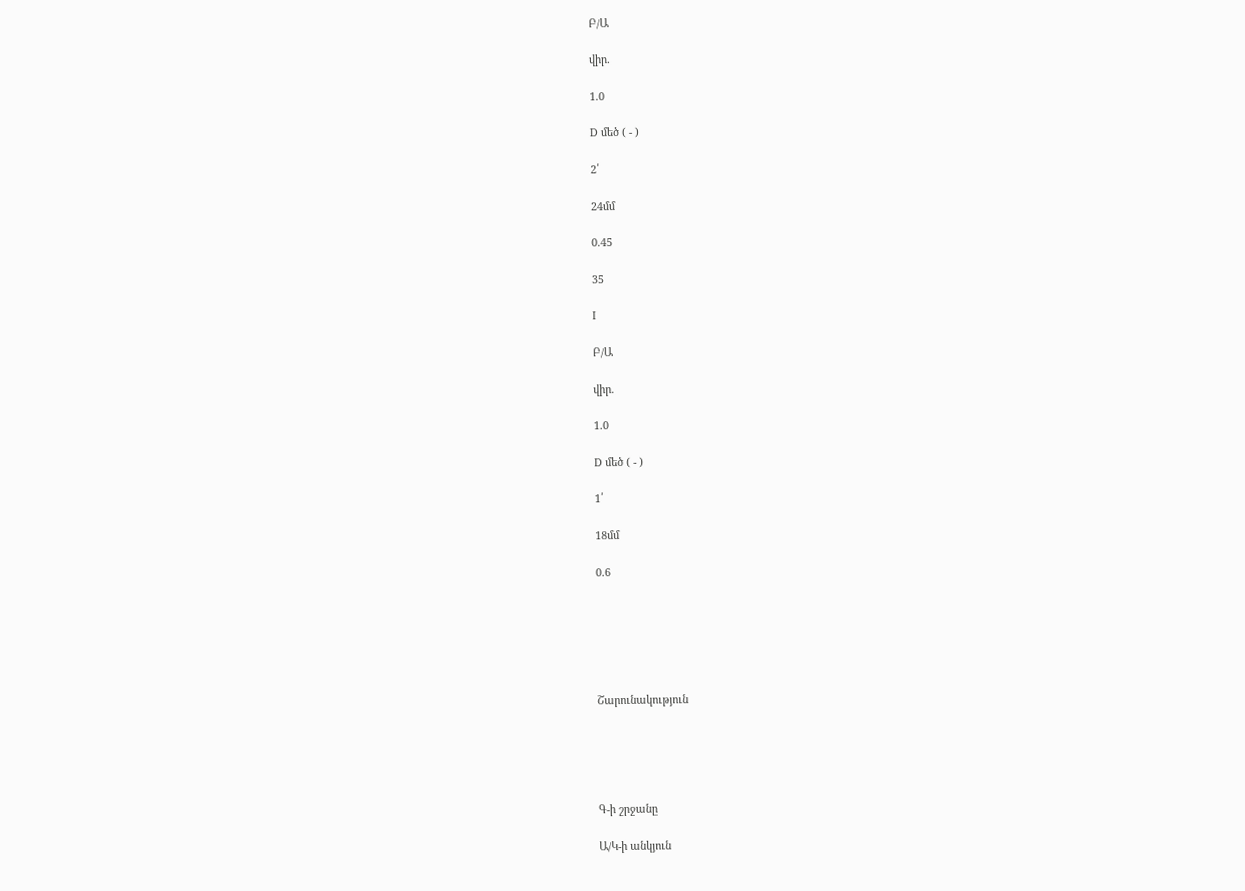Բ/Ա

վիր.

1.0

D մեծ ( - )

2՛

24մմ

0.45

35

I

Բ/Ա

վիր.

1.0

D մեծ ( - )

1՛

18մմ

0.6






Շարունակություն





Գ-ի շրջանը

Ա/Կ-ի անկյուն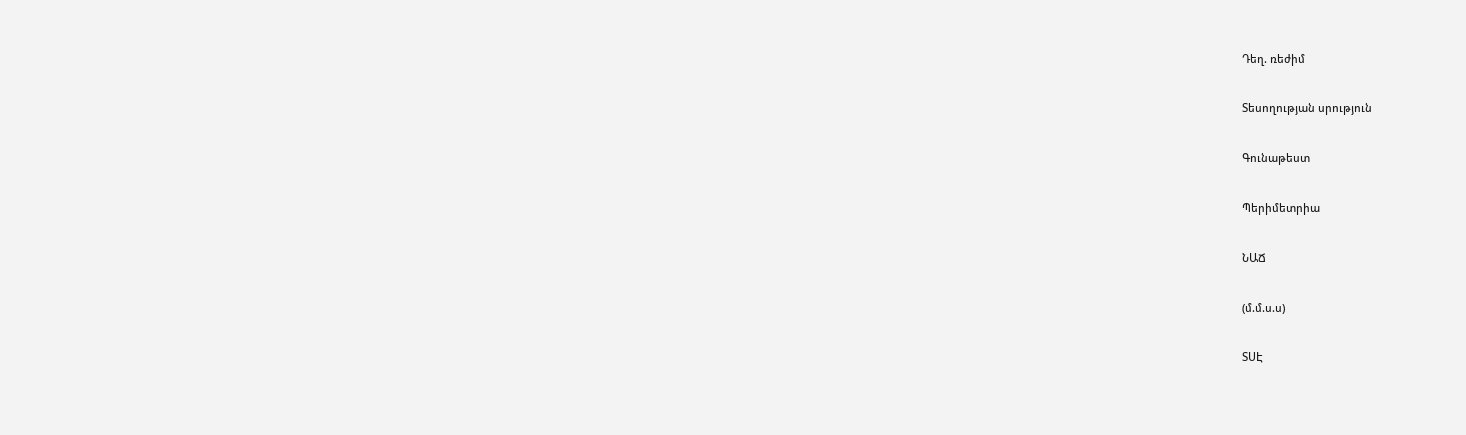Դեղ. ռեժիմ

Տեսողության սրություն

Գունաթեստ

Պերիմետրիա

ՆԱՃ

(մ.մ.ս.ս)

ՏՍԷ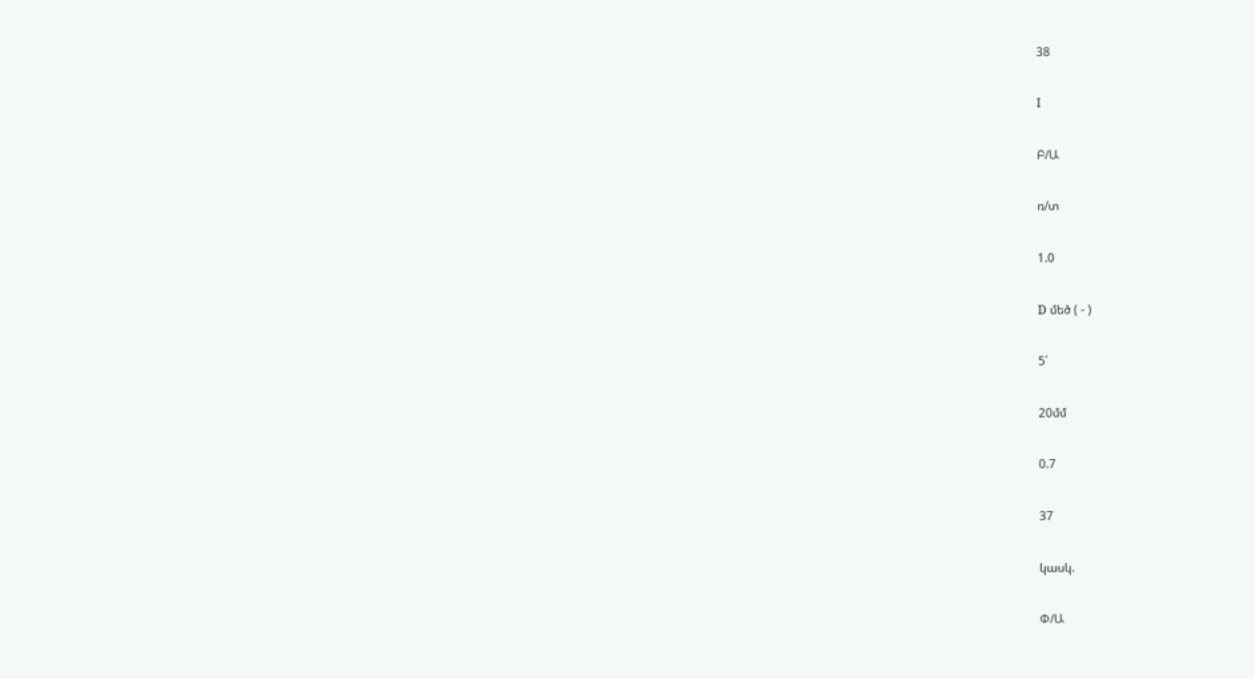38

I

Բ/Ա

ռ/տ

1.0

D մեծ ( - )

5՛

20մմ

0.7

37

կասկ.

Փ/Ա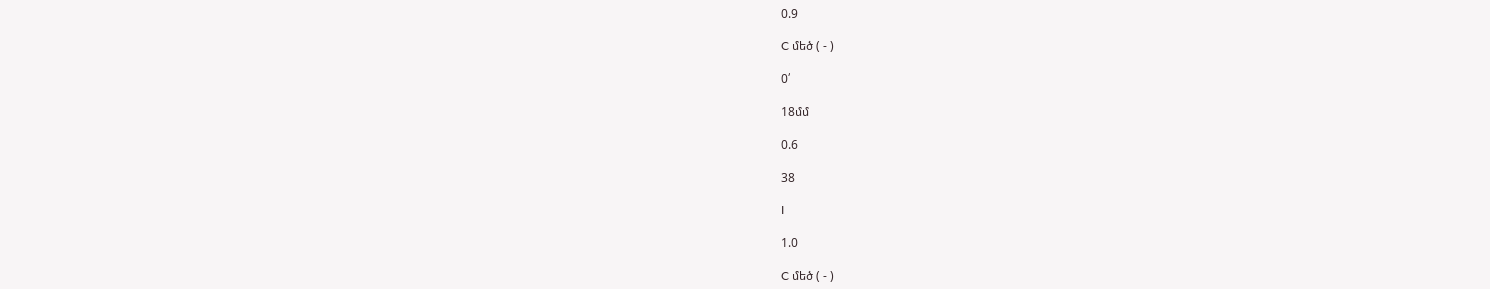0.9

C մեծ ( - )

0՛

18մմ

0.6

38

I

1.0

C մեծ ( - )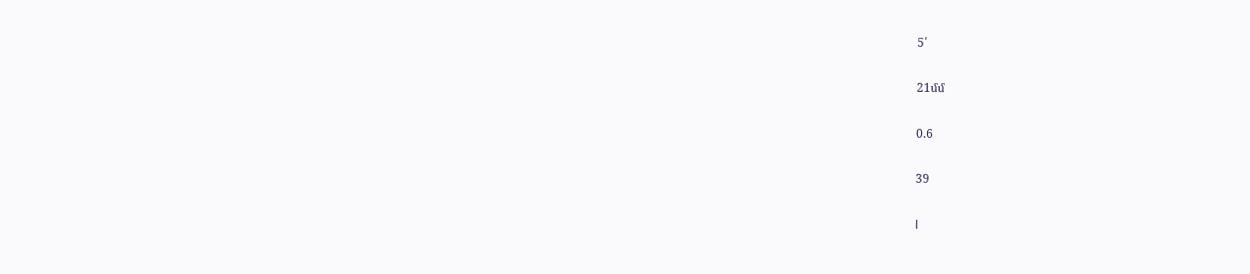5՛

21մմ

0.6

39

I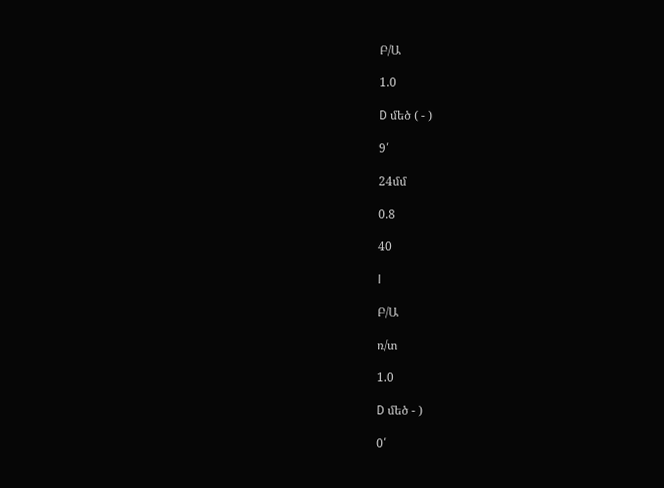Բ/Ա

1.0

D մեծ ( - )

9՛

24մմ

0.8

40

I

Բ/Ա

ռ/տ

1.0

D մեծ - )

0՛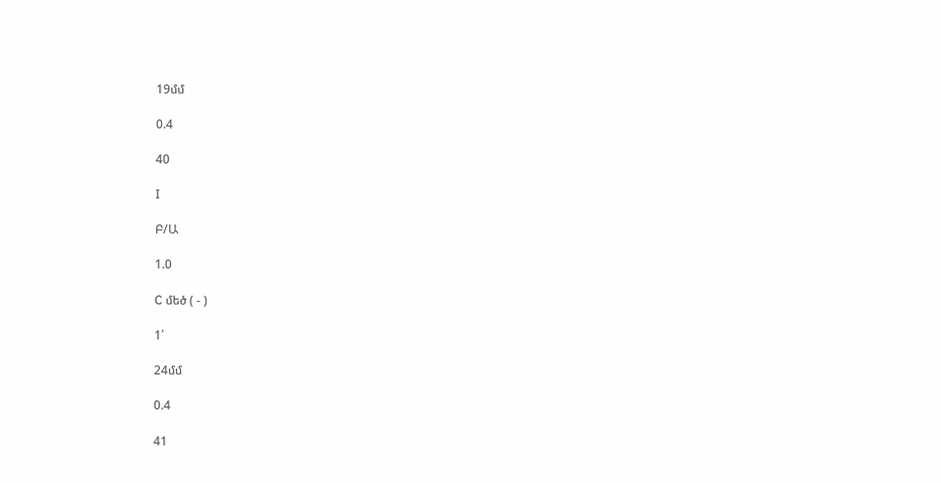19մմ

0.4

40

I

Բ/Ա

1.0

C մեծ ( - )

1՛

24մմ

0.4

41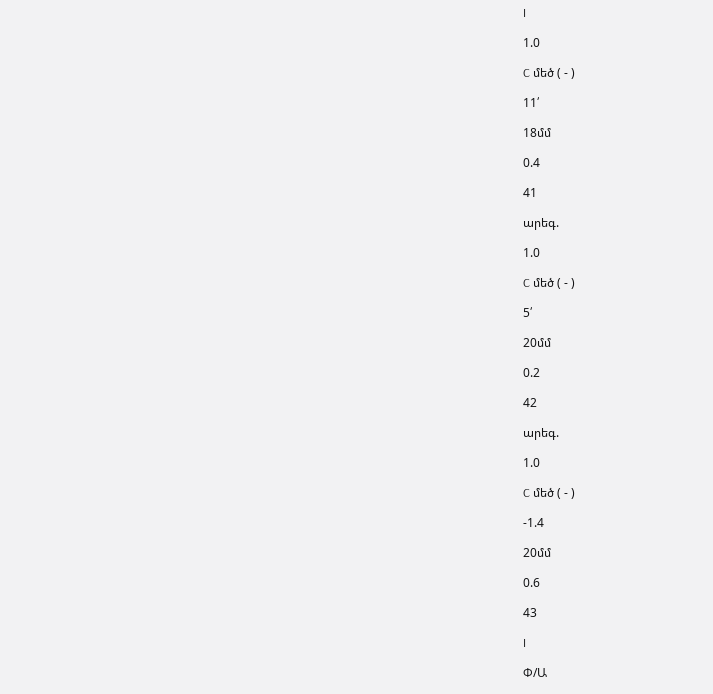I

1.0

C մեծ ( - )

11՛

18մմ

0.4

41

արեգ.

1.0

C մեծ ( - )

5՛

20մմ

0.2

42

արեգ.

1.0

C մեծ ( - )

-1.4

20մմ

0.6

43

I

Փ/Ա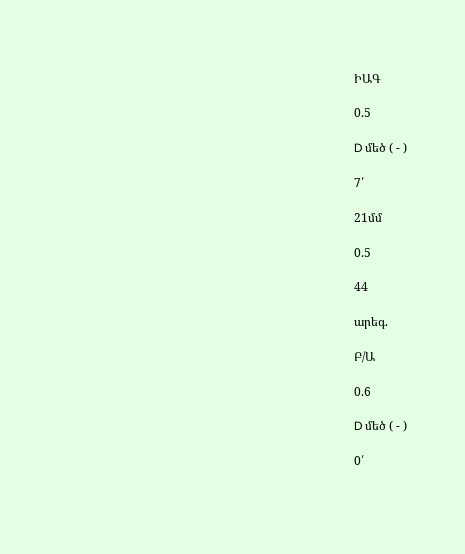ԻԱԳ

0.5

D մեծ ( - )

7՛

21մմ

0.5

44

արեգ.

Բ/Ա

0.6

D մեծ ( - )

0՛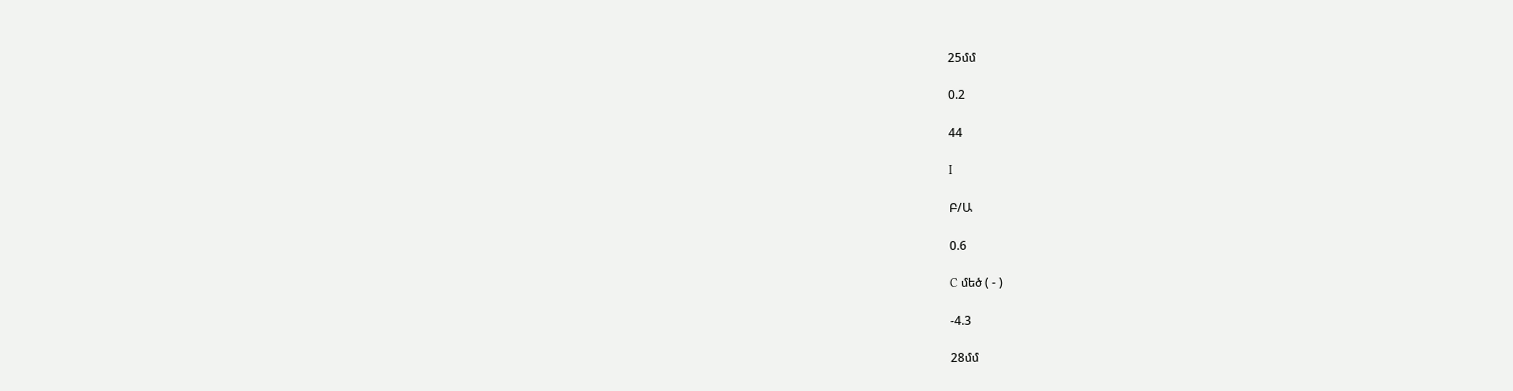25մմ

0.2

44

I

Բ/Ա

0.6

C մեծ ( - )

-4.3

28մմ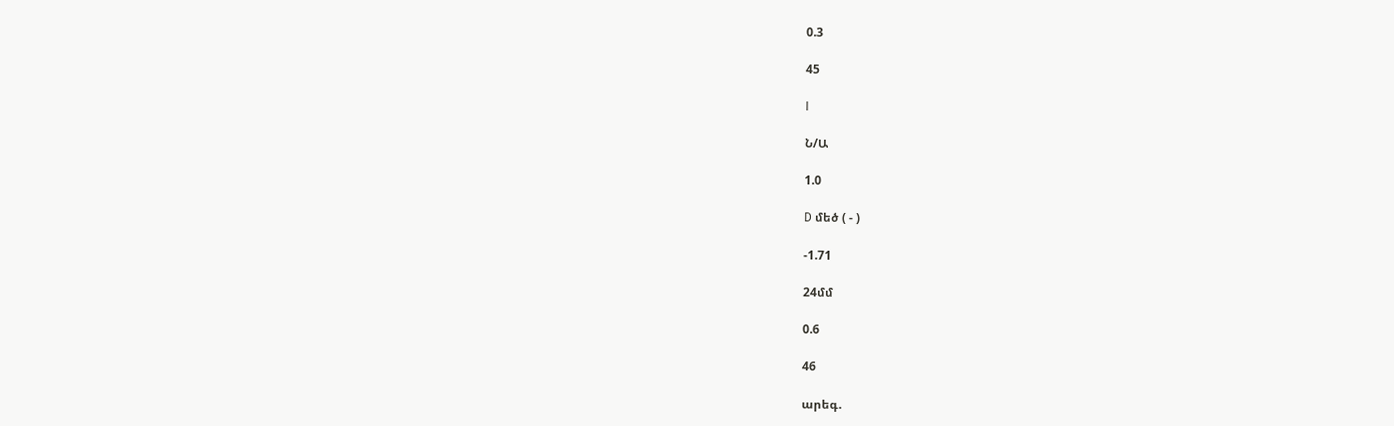0.3

45

I

Ն/Ա

1.0

D մեծ ( - )

-1.71

24մմ

0.6

46

արեգ.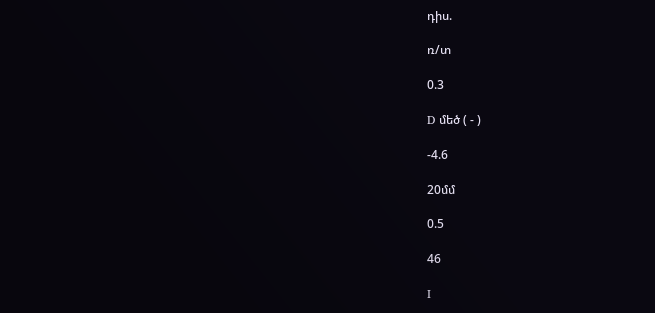դիս.

ռ/տ

0.3

D մեծ ( - )

-4.6

20մմ

0.5

46

I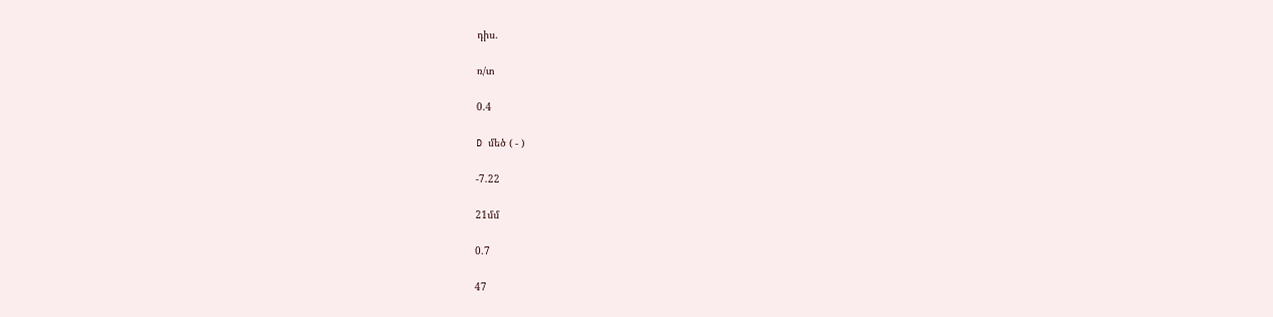դիս.

ռ/տ

0.4

D մեծ ( - )

-7.22

21մմ

0.7

47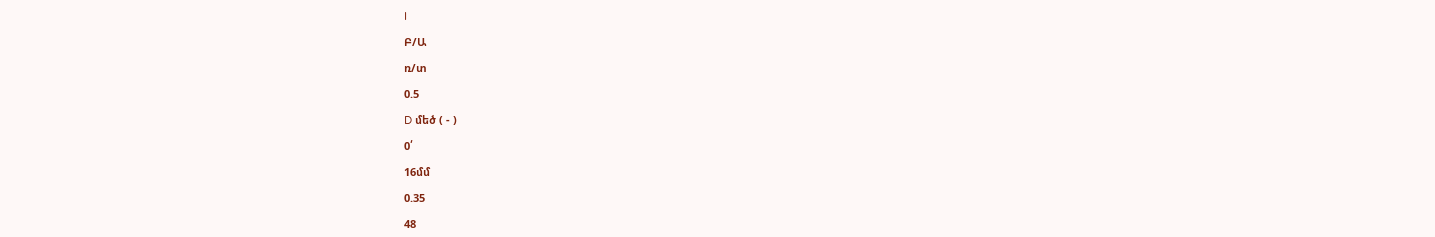I

Բ/Ա

ռ/տ

0.5

D մեծ ( - )

0՛

16մմ

0.35

48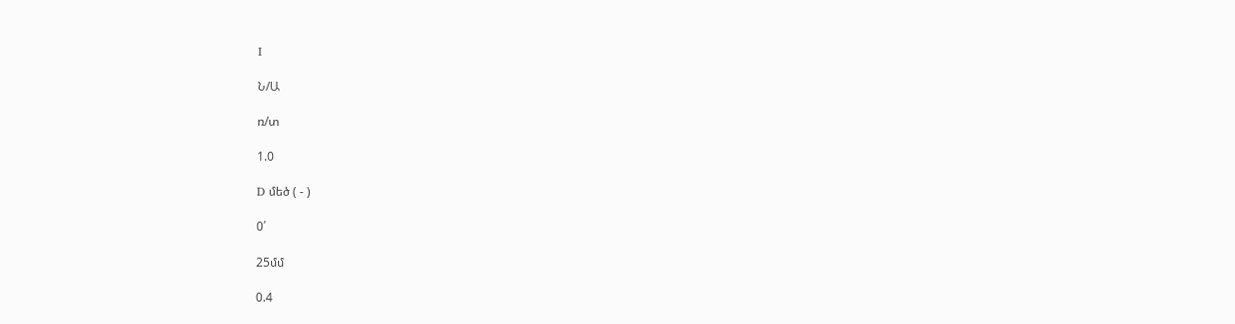I

Ն/Ա

ռ/տ

1.0

D մեծ ( - )

0՛

25մմ

0.4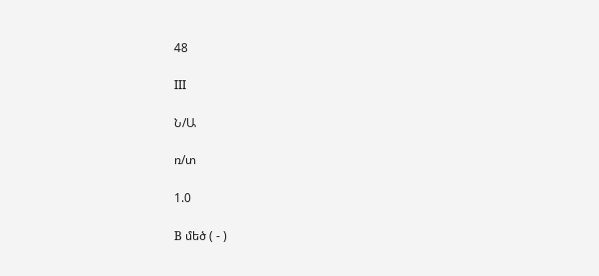48

III

Ն/Ա

ռ/տ

1.0

B մեծ ( - )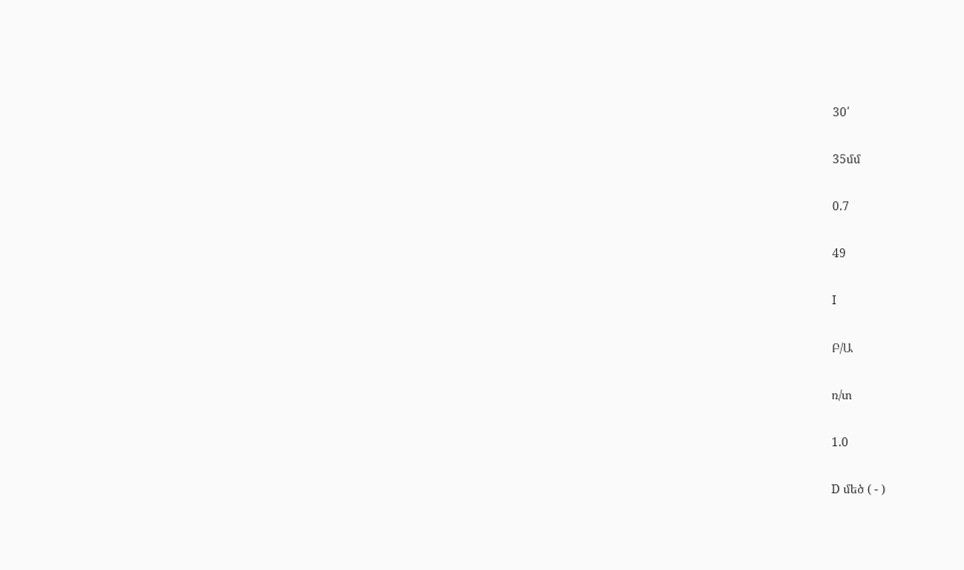30՛

35մմ

0.7

49

I

Բ/Ա

ռ/տ

1.0

D մեծ ( - )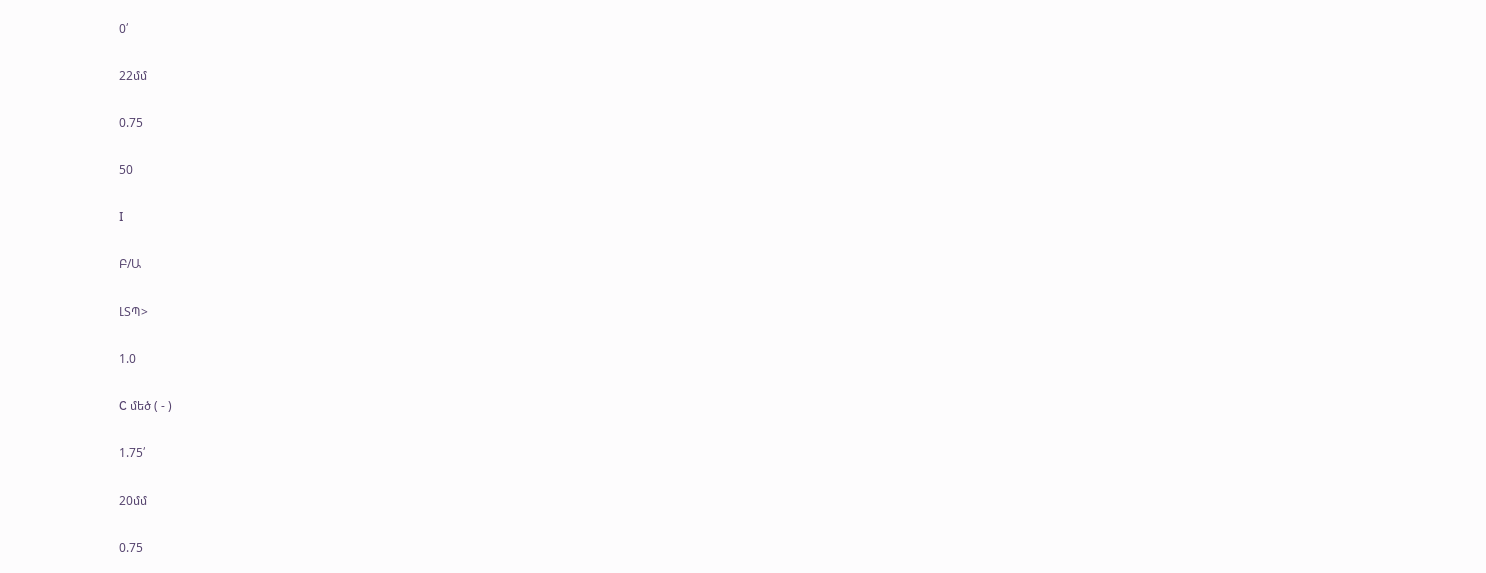0՛

22մմ

0.75

50

I

Բ/Ա

ԼՏՊ>

1.0

C մեծ ( - )

1.75՛

20մմ

0.75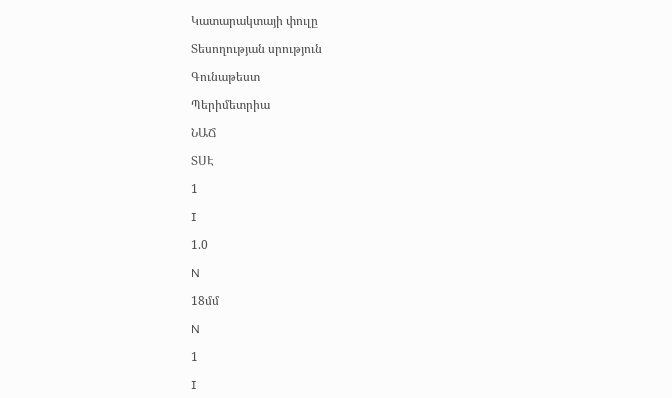Կատարակտայի փուլը

Տեսողության սրություն

Գունաթեստ

Պերիմետրիա

ՆԱՃ

ՏՍԷ

1

I

1.0

N

18մմ

N

1

I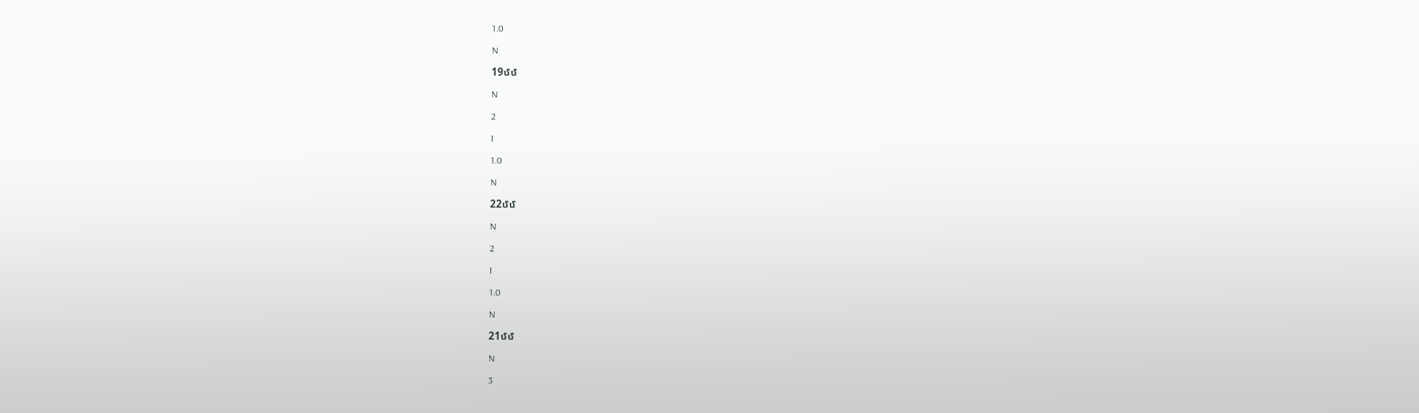1.0

N

19մմ

N

2

I

1.0

N

22մմ

N

2

I

1.0

N

21մմ

N

3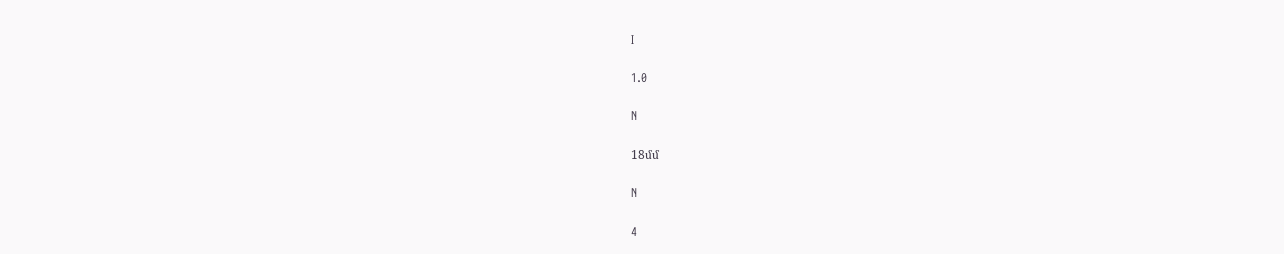I

1.0

N

18մմ

N

4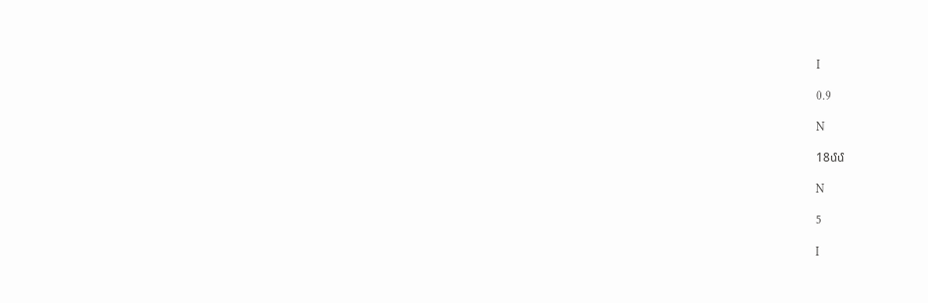I

0.9

N

18մմ

N

5

I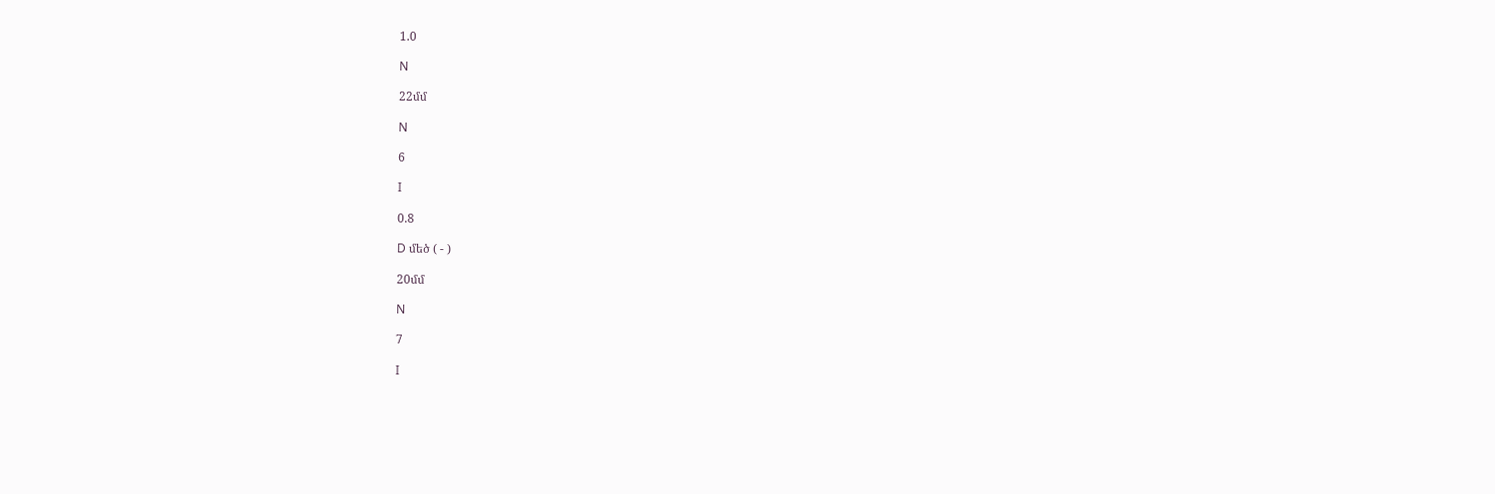1.0

N

22մմ

N

6

I

0.8

D մեծ ( - )

20մմ

N

7

I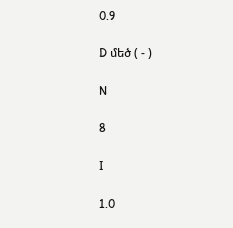0.9

D մեծ ( - )

N

8

I

1.0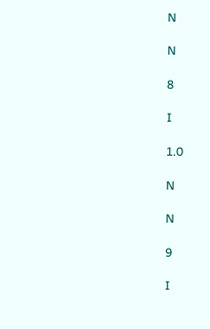N

N

8

I

1.0

N

N

9

I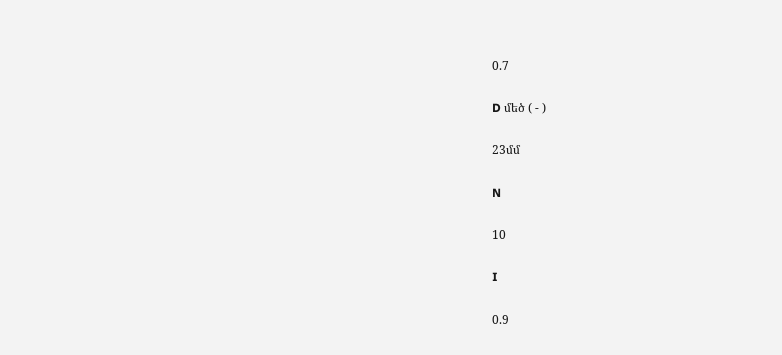0.7

D մեծ ( - )

23մմ

N

10

I

0.9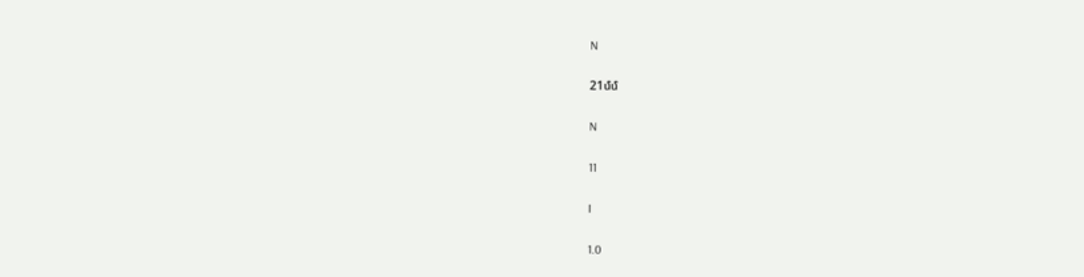N

21մմ

N

11

I

1.0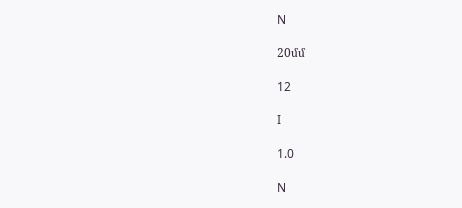N

20մմ

12

I

1.0

N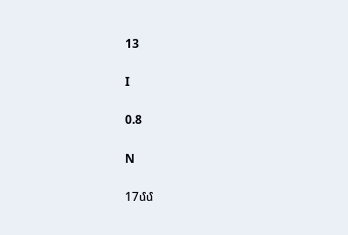13

I

0.8

N

17մմ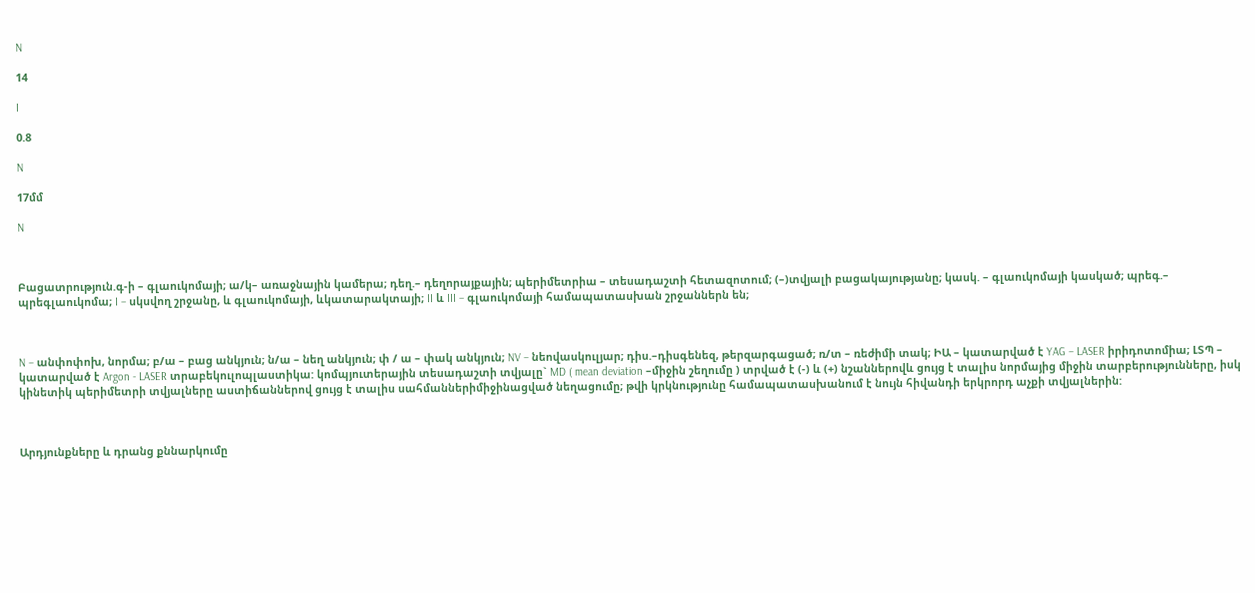N

14

I

0.8

N

17մմ

N



Բացատրություն.գ-ի – գլաուկոմայի; ա/կ– առաջնային կամերա; դեղ.– դեղորայքային; պերիմետրիա – տեսադաշտի հետազոտում; (–)տվյալի բացակայությանը; կասկ. – գլաուկոմայի կասկած; պրեգ.– պրեգլաուկոմա; I – սկսվող շրջանը, և գլաուկոմայի, ևկատարակտայի; II և III – գլաուկոմայի համապատասխան շրջաններն են;



N – անփոփոխ, նորմա; բ/ա – բաց անկյուն; ն/ա – նեղ անկյուն; փ / ա – փակ անկյուն; NV – նեովասկուլյար; դիս.–դիսգենեզ, թերզարգացած; ռ/տ – ռեժիմի տակ; ԻԱ – կատարված է YAG – LASER իրիդոտոմիա; ԼՏՊ – կատարված է Argon - LASER տրաբեկուլոպլաստիկա: կոմպյուտերային տեսադաշտի տվյալը` MD ( mean deviation –միջին շեղումը ) տրված է (-) և (+) նշաններովև ցույց է տալիս նորմայից միջին տարբերությունները, իսկ կինետիկ պերիմետրի տվյալները աստիճաններով ցույց է տալիս սահմաններիմիջինացված նեղացումը; թվի կրկնությունը համապատասխանում է նույն հիվանդի երկրորդ աչքի տվյալներին:



Արդյունքները և դրանց քննարկումը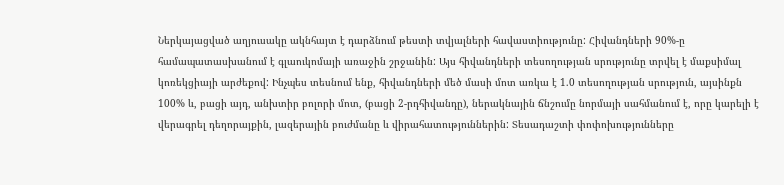Ներկայացված աղյուսակը ակնհայտ է դարձնում թեստի տվյալների հավաստիությունը: Հիվանդների 90%-ը համապատասխանում է գլաուկոմայի առաջին շրջանին: Այս հիվանդների տեսողության սրությունը տրվել է մաքսիմալ կոռեկցիայի արժեքով: Ինչպես տեսնում ենք, հիվանդների մեծ մասի մոտ առկա է 1.0 տեսողության սրություն, այսինքն 100% և, բացի այդ, անխտիր բոլորի մոտ, (բացի 2-րդհիվանդը), ներակնային ճնշումը նորմայի սահմանում է, որը կարելի է վերագրել դեղորայքին, լազերային բուժմանը և վիրահատություններին: Տեսադաշտի փոփոխությունները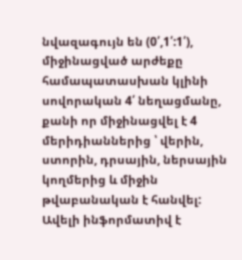նվազագույն են (0՛,1՛:1՛), միջինացված արժեքը համապատասխան կլինի սովորական 4՛ նեղացմանը, քանի որ միջինացվել է 4 մերիդիաններից ՝ վերին, ստորին, դրսային, ներսային կողմերից և միջին թվաբանական է հանվել: Ավելի ինֆորմատիվ է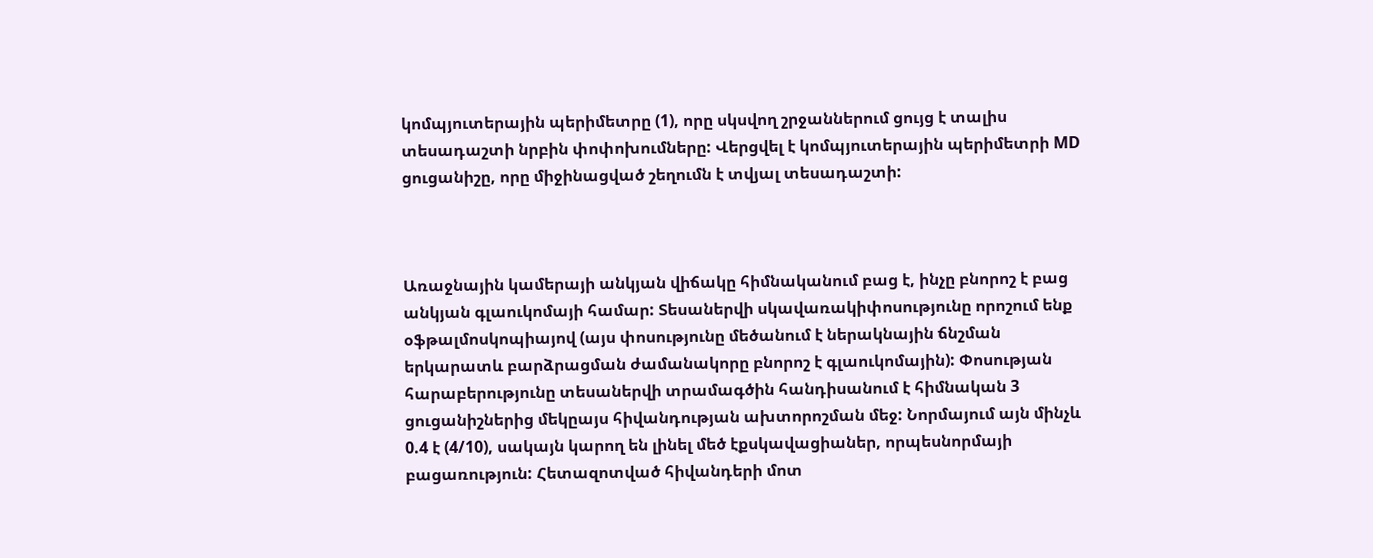կոմպյուտերային պերիմետրը (1), որը սկսվող շրջաններում ցույց է տալիս տեսադաշտի նրբին փոփոխումները: Վերցվել է կոմպյուտերային պերիմետրի MD ցուցանիշը, որը միջինացված շեղումն է տվյալ տեսադաշտի:



Առաջնային կամերայի անկյան վիճակը հիմնականում բաց է, ինչը բնորոշ է բաց անկյան գլաուկոմայի համար: Տեսաներվի սկավառակիփոսությունը որոշում ենք օֆթալմոսկոպիայով (այս փոսությունը մեծանում է ներակնային ճնշման երկարատև բարձրացման ժամանակորը բնորոշ է գլաուկոմային): Փոսության հարաբերությունը տեսաներվի տրամագծին հանդիսանում է հիմնական 3 ցուցանիշներից մեկըայս հիվանդության ախտորոշման մեջ: Նորմայում այն մինչև 0.4 է (4/10), սակայն կարող են լինել մեծ էքսկավացիաներ, որպեսնորմայի բացառություն: Հետազոտված հիվանդերի մոտ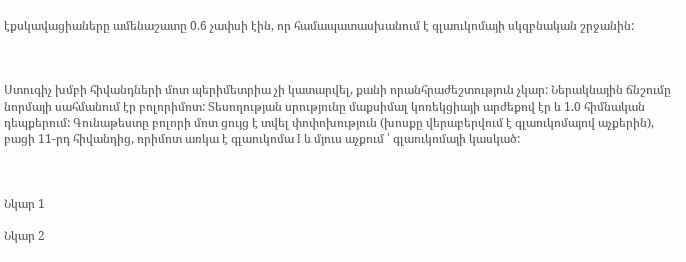էքսկավացիաները ամենաշատը 0.6 չափսի էին, որ համապատասխանում է գլաուկոմայի սկզբնական շրջանին:



Ստուգիչ խմբի հիվանդների մոտ պերիմետրիա չի կատարվել, քանի որանհրաժեշտություն չկար: Ներակնային ճնշումը նորմայի սահմանում էր բոլորիմոտ: Տեսողության սրությունը մաքսիմալ կոռեկցիայի արժեքով էր և 1.0 հիմնական դեպքերում: Գունաթեստը բոլորի մոտ ցույց է տվել փոփոխություն (խոսքը վերաբերվում է գլաուկոմայով աչքերին), բացի 11-րդ հիվանդից, որիմոտ առկա է գլաուկոմա I և մյուս աչքում ՝ գլաուկոմայի կասկած:



Նկար 1

Նկար 2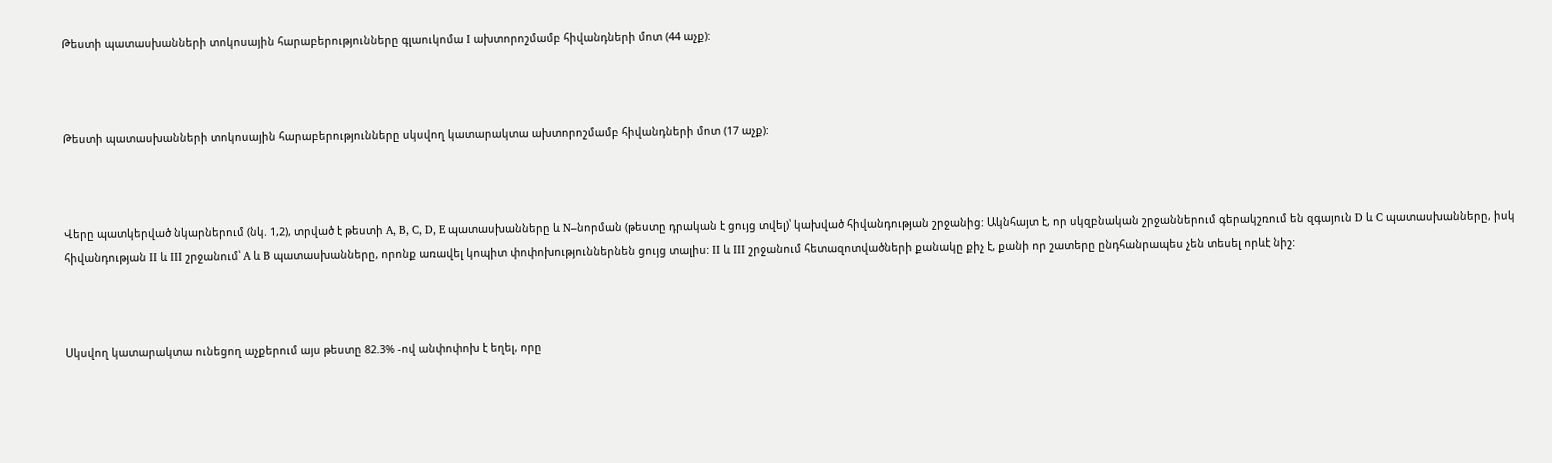Թեստի պատասխանների տոկոսային հարաբերությունները գլաուկոմա I ախտորոշմամբ հիվանդների մոտ (44 աչք):



Թեստի պատասխանների տոկոսային հարաբերությունները սկսվող կատարակտա ախտորոշմամբ հիվանդների մոտ (17 աչք):



Վերը պատկերված նկարներում (նկ. 1,2), տրված է թեստի A, B, C, D, E պատասխանները և N–նորման (թեստը դրական է ցույց տվել)՝ կախված հիվանդության շրջանից: Ակնհայտ է, որ սկզբնական շրջաններում գերակշռում են զգայուն D և C պատասխանները, իսկ հիվանդության II և III շրջանում՝ A և B պատասխանները, որոնք առավել կոպիտ փոփոխություններնեն ցույց տալիս: II և III շրջանում հետազոտվածների քանակը քիչ է, քանի որ շատերը ընդհանրապես չեն տեսել որևէ նիշ:



Սկսվող կատարակտա ունեցող աչքերում այս թեստը 82.3% -ով անփոփոխ է եղել, որը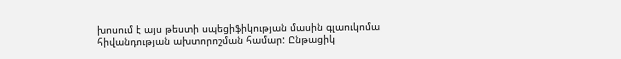խոսում է այս թեստի սպեցիֆիկության մասին գլաուկոմա հիվանդության ախտորոշման համար: Ընթացիկ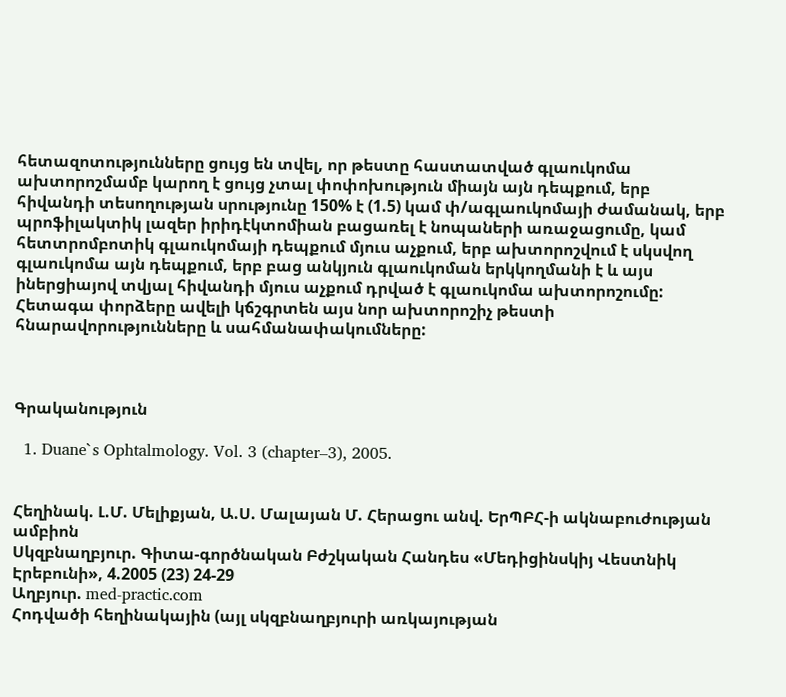հետազոտությունները ցույց են տվել, որ թեստը հաստատված գլաուկոմա ախտորոշմամբ կարող է ցույց չտալ փոփոխություն միայն այն դեպքում, երբ հիվանդի տեսողության սրությունը 150% է (1.5) կամ փ/ագլաուկոմայի ժամանակ, երբ պրոֆիլակտիկ լազեր իրիդէկտոմիան բացառել է նոպաների առաջացումը, կամ հետտրոմբոտիկ գլաուկոմայի դեպքում մյուս աչքում, երբ ախտորոշվում է սկսվող գլաուկոմա այն դեպքում, երբ բաց անկյուն գլաուկոման երկկողմանի է և այս իներցիայով տվյալ հիվանդի մյուս աչքում դրված է գլաուկոմա ախտորոշումը: Հետագա փորձերը ավելի կճշգրտեն այս նոր ախտորոշիչ թեստի հնարավորությունները և սահմանափակումները:



Գրականություն

  1. Duane`s Ophtalmology. Vol. 3 (chapter–3), 2005.


Հեղինակ. Լ.Մ. Մելիքյան, Ա.Ս. Մալայան Մ. Հերացու անվ. ԵրՊԲՀ-ի ակնաբուժության ամբիոն
Սկզբնաղբյուր. Գիտա-գործնական Բժշկական Հանդես «Մեդիցինսկիյ Վեստնիկ Էրեբունի», 4.2005 (23) 24-29
Աղբյուր. med-practic.com
Հոդվածի հեղինակային (այլ սկզբնաղբյուրի առկայության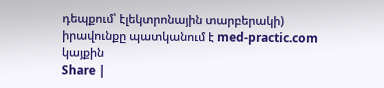դեպքում՝ էլեկտրոնային տարբերակի) իրավունքը պատկանում է med-practic.com կայքին
Share |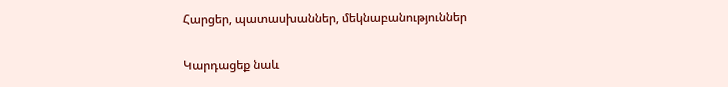Հարցեր, պատասխաններ, մեկնաբանություններ

Կարդացեք նաև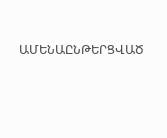ԱՄԵՆԱԸՆԹԵՐՑՎԱԾ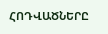ՀՈԴՎԱԾՆԵՐԸ